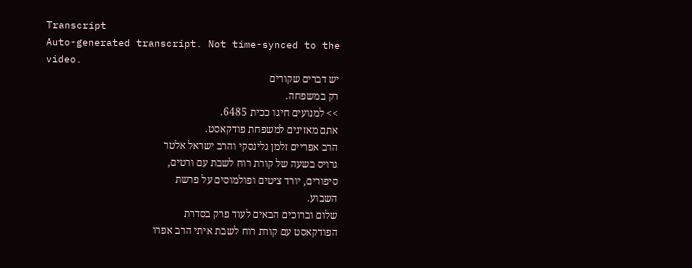Transcript
Auto-generated transcript. Not time-synced to the video.
יש דברים שקורים
רק במשפחה.
>> למנועים חיגו ככית 6485.
אתם מאזינים למשפחת פודקאסט.
הרב אפריים זלמן גלינסקי והרב ישראל אלטר
גרויס בשעה של קורת רוח לשבת עם ורטים,
סיפורים, יורד ציטים ופולמוסים על פרשת
השבוע.
שלום וברוכים הבאים לעוד פרק בסדרת
הפודקאסט עם קורת רוח לשבת איתי הרב אפרו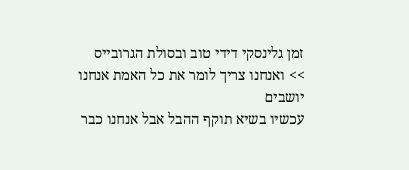זמן גלינסקי דידי טוב ובסולת הגרובייס
>> ואנחנו צריך לומר את כל האמת אנחנו יושבים
עכשיו בשיא תוקף ההבל אבל אנחנו כבר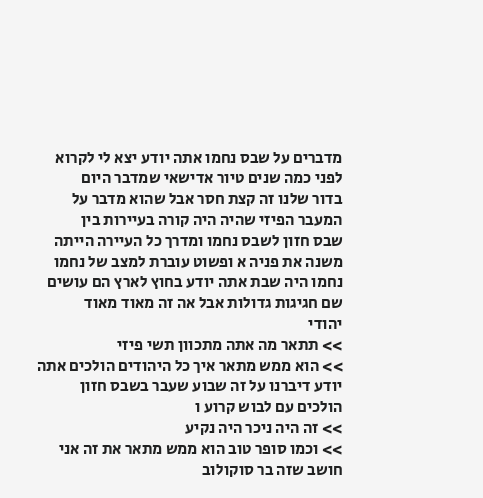מדברים על שבס נחמו אתה יודע יצא לי לקרוא
לפני כמה שנים טיור אדישאי שמדבר היום
בדור שלנו זה קצת חסר אבל שהוא מדבר על
המעבר הפיזי שהיה היה קורה בעיירות בין
שבס חזון לשבס נחמו ומדרך כל העיירה הייתה
משנה את פניה א ופשוט עוברת למצב של נחמו
נחמו היה שבת אתה יודע בחוץ לארץ הם עושים
שם חגיגות גדולות אבל אה זה מאוד מאוד
יהודי
>> תתאר מה אתה מתכוון תשי פיזי
>> הוא ממש מתאר איך כל היהודים הולכים אתה
יודע דיברנו על זה שבוע שעבר בשבס חזון
הולכים עם לבוש קרוע ו
>> זה היה ניכר היה נקיע
>> וכמו סופר טוב הוא ממש מתאר את זה אני
חושב שזה בר סוקולוב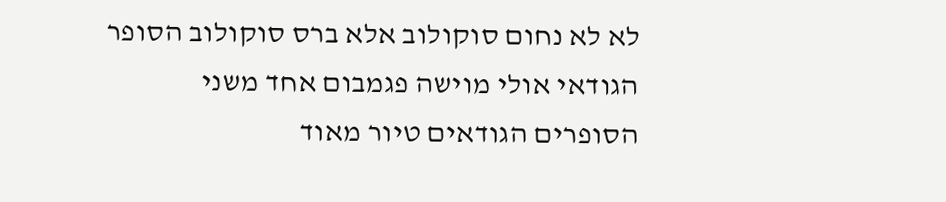לא לא נחום סוקולוב אלא ברס סוקולוב הסופר
הגודאי אולי מוישה פגמבום אחד משני
הסופרים הגודאים טיור מאוד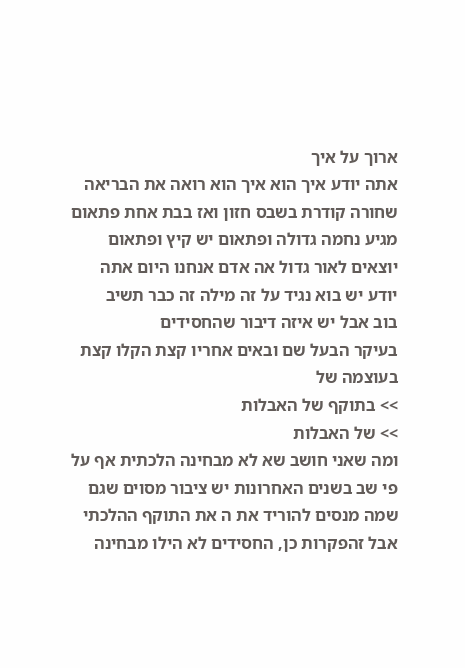ארוך על איך
אתה יודע איך הוא איך הוא רואה את הבריאה
שחורה קודרת בשבס חזון ואז בבת אחת פתאום
מגיע נחמה גדולה ופתאום יש קיץ ופתאום
יוצאים לאור גדול אה אדם אנחנו היום אתה
יודע יש בוא נגיד על זה מילה זה כבר תשיב
בוב אבל יש איזה דיבור שהחסידים
בעיקר הבעל שם ובאים אחריו קצת הקלו קצת
בעוצמה של
>> בתוקף של האבלות
>> של האבלות
ומה שאני חושב שא לא מבחינה הלכתית אף על
פי שב בשנים האחרונות יש ציבור מסוים שגם
שמה מנסים להוריד את ה את התוקף ההלכתי
אבל זהפקרות כן, החסידים לא הילו מבחינה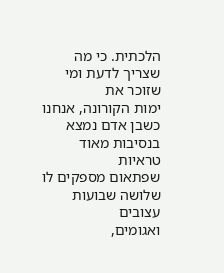הלכתית. כי מה שצריך לדעת ומי שזוכר את
ימות הקורונה, אנחנו כשבן אדם נמצא
בנסיבות מאוד טראיות
שפתאום מספקים לו שלושה שבועות עצובים
ואגומים,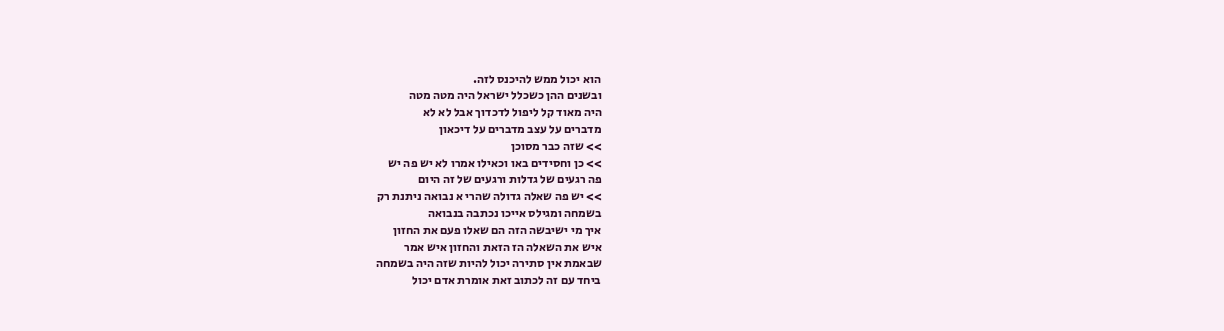הוא יכול ממש להיכנס לזה.
ובשנים ההן כשכלל ישראל היה מטה מטה
היה מאוד קל ליפול לדכדוך אבל לא לא
מדברים על עצב מדברים על דיכאון
>> שזה כבר מסוכן
>> כן וחסידים באו וכאילו אמרו לא יש פה יש
פה רגעים של גדלות ורגעים של זה היום
>> יש פה שאלה גדולה שהרי א נבואה ניתנת רק
בשמחה ומגילס אייכו נכתבה בנבואה
איך מי ישיבשה הזה הם שאלו פעם את החזון
איש את השאלה הז הזאת והחזון איש אמר
שבאמת אין סתירה יכול להיות שזה היה בשמחה
ביחד עם זה לכתוב זאת אומרת אדם יכול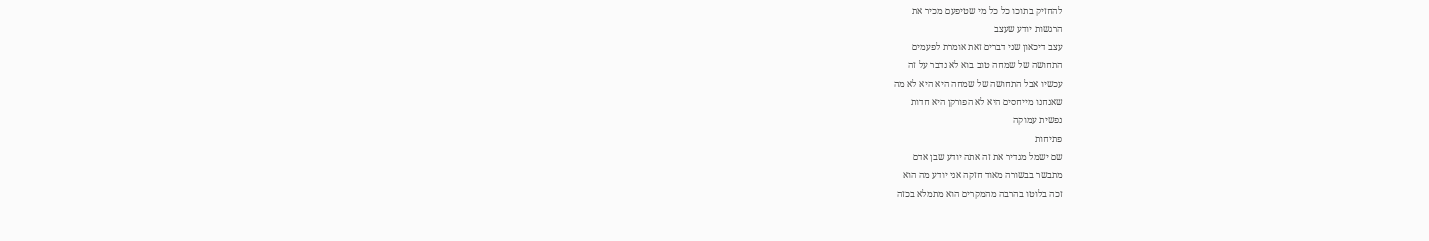להחזיק בתוכו כל כל מי שטיפעם מכיר את
הרגשות יודע שעצב
עצב דיכאון שני דברים זאת אומרת לפעמים
התחושה של שמחה טוב בוא לא נדבר על זה
עכשיו אבל התחושה של שמחה היא היא לא מה
שאנחנו מייחסים היא לא הפורקן היא חדות
נפשית עמוקה
פתיחות
שם ישמל מגדיר את זה אתה יודע שבן אדם
מתבשר בבשורה מאוד חזקה אני יודע מה הוא
זכה בלוטו בהרבה מהמקרים הוא מתמלא בכזה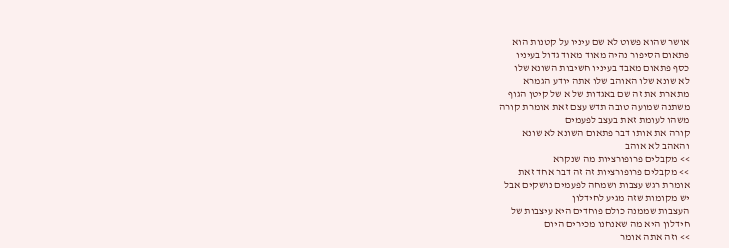אושר שהוא פשוט לא שם עיניו על קטנות הוא
פתאום הסיפור נהיה מאוד מאוד גדול בעיניו
כסף פתאום מאבד בעיניו חשיבות השונא שלו
לא שונא שלו האוהב שלו אתה יודע הגמרא
מתארת את זה שם באגדות של א של קיטן הגוף
משתנה שמועה טובה תדש עצם זאת אומרת קורה
משהו לעומת זאת בעצב לפעמים
קורה את אותו דבר פתאום השונא לא שונא
והאהב לא אוהב
>> מקבלים פרופורציות מה שנקרא
>> מקבלים פרופורציות זה זה דבר אחד זאת
אומרת רגש עצבות ושמחה לפעמים נושקים אבל
יש מקומות שזה מגיע לחידלון
העצבות שממנה כולם פוחדים היא עיצבות של
חידלון היא מה שאנחנו מכירים היום
>> וזה אתה אומר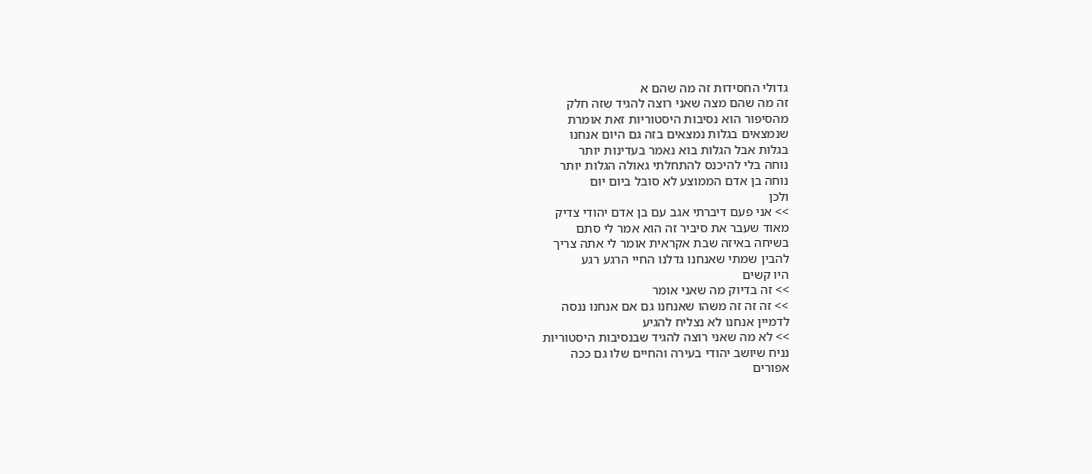גדולי החסידות זה מה שהם א
זה מה שהם מצה שאני רוצה להגיד שזה חלק
מהסיפור הוא נסיבות היסטוריות זאת אומרת
שנמצאים בגלות נמצאים בזה גם היום אנחנו
בגלות אבל הגלות בוא נאמר בעדינות יותר
נוחה בלי להיכנס להתחלתי גאולה הגלות יותר
נוחה בן אדם הממוצע לא סובל ביום יום
ולכן
>> אני פעם דיברתי אגב עם בן אדם יהודי צדיק
מאוד שעבר את סיביר זה הוא אמר לי סתם
בשיחה באיזה שבת אקראית אומר לי אתה צריך
להבין שמתי שאנחנו גדלנו החיי הרגע רגע
היו קשים
>> זה בדיוק מה שאני אומר
>> זה זה זה משהו שאנחנו גם אם אנחנו ננסה
לדמיין אנחנו לא נצליח להגיע
>> לא מה שאני רוצה להגיד שבנסיבות היסטוריות
נניח שיושב יהודי בעירה והחיים שלו גם ככה
אפורים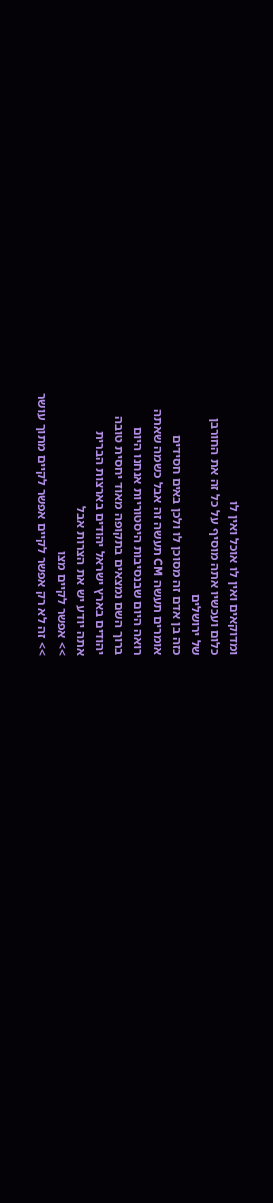ומדוקאים ואין לו אוכל ואין לו
כלום ועכשיו אתה מוסיף על כל זה את החורבן
של ירושלים
כזה בן אדם זה מסוכן לו ולכן באים חסידים
אומרים תעשה CM תעשה זה אבל כשמה שאתה
רואה היום שבנסיבות היסטוריות אנחנו היום
ברוך השם נמצאים בתקופה מאוד יחסית טובה
יהודים בארץ ישראל יהודים בארצות הברית
אתה יודע יש את הצרות אבל
>> אפשר לקיים מצו
>> זה לא רק אפשר לקיים אפשר לקיים מתוך עושר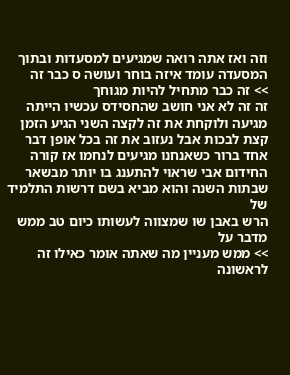וזה ואז אתה רואה שמגיעים למסעדות ובתוך
המסעדה עומד איזה בוחר ועושה ס כבר זה
>> זה כבר מתחיל להיות מגוחך
זה זה לא אני חושב שהחסידס עכשיו הייתה
מגיעה ולוקחת את זה לקצה השני הגיע הזמן
קצת לבכות אבל נעזוב את זה בכל אופן דבר
אחד ברור כשאנחנו מגיעים לנחמו אז קורה
החידום אבי שראוי להתענג בו יותר מבשאר
שבתות השנה והוא מביא בשם דרשות התלמיד של
הרש באבן שו שמצווה לעשותו כיום טב ממש
מדבר על
>> ממש מעניין מה שאתה אומר כאילו זה לראשונה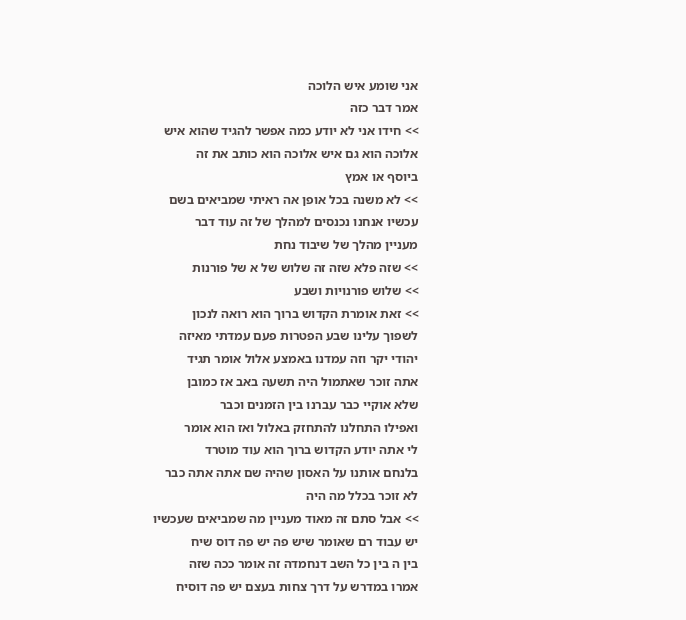אני שומע איש הלוכה
אמר דבר כזה
>> חידו אני לא יודע כמה אפשר להגיד שהוא איש
אלוכה הוא גם איש אלוכה הוא כותב את זה
ביוסף או אמץ
>> לא משנה בכל אופן אה ראיתי שמביאים בשם
עכשיו אנחנו נכנסים למהלך של זה עוד דבר
מעניין מהלך של שיבוד נחת
>> שזה פלא שזה זה שלוש של א של פורנות
>> שלוש פורנויות ושבע
>> זאת אומרת הקדוש ברוך הוא רואה לנכון
לשפוך עלינו שבע הפטרות פעם עמדתי מאיזה
יהודי יקר וזה עמדנו באמצע אלול אומר תגיד
אתה זוכר שאתמול היה תשעה באב אז כמובן
שלא אוקיי כבר עברנו בין הזמנים וכבר
ואפילו התחלנו להתחזק באלול ואז הוא אומר
לי אתה יודע הקדוש ברוך הוא עוד מוטרד
בלנחם אותנו על האסון שהיה שם אתה אתה כבר
לא זוכר בכלל מה היה
>> אבל סתם זה מאוד מעניין מה שמביאים שעכשיו
יש עבוד רם שאומר שיש פה יש פה דוס שיח
בין ה בין כל השב דנחמדה זה אומר ככה שזה
אמרו במדרש על דרך צחות בעצם יש פה דוסיח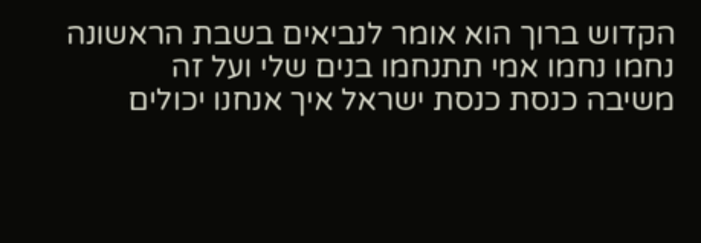הקדוש ברוך הוא אומר לנביאים בשבת הראשונה
נחמו נחמו אמי תתנחמו בנים שלי ועל זה
משיבה כנסת כנסת ישראל איך אנחנו יכולים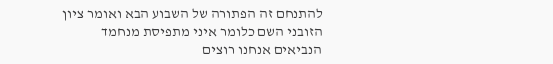להתנחם זה הפתורה של השבוע הבא ואומר ציון
הזובני השם כלומר איני מתפיסת מנחמד
הנביאים אנחנו רוצים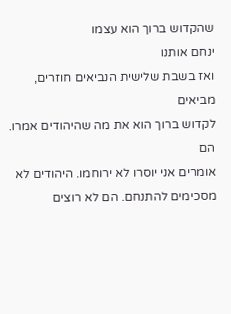שהקדוש ברוך הוא עצמו
ינחם אותנו
ואז בשבת שלישית הנביאים חוזרים, מביאים
לקדוש ברוך הוא את מה שהיהודים אמרו. הם
אומרים אני יוסרו לא ירוחמו. היהודים לא
מסכימים להתנחם. הם לא רוצים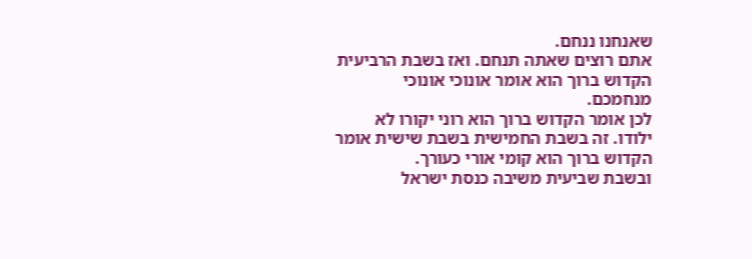שאנחנו ננחם.
אתם רוצים שאתה תנחם. ואז בשבת הרביעית
הקדוש ברוך הוא אומר אונוכי אונוכי
מנחמכם.
לכן אומר הקדוש ברוך הוא רוני יקורו לא
ילודו. זה בשבת החמישית בשבת שישית אומר
הקדוש ברוך הוא קומי אורי כעורך.
ובשבת שביעית משיבה כנסת ישראל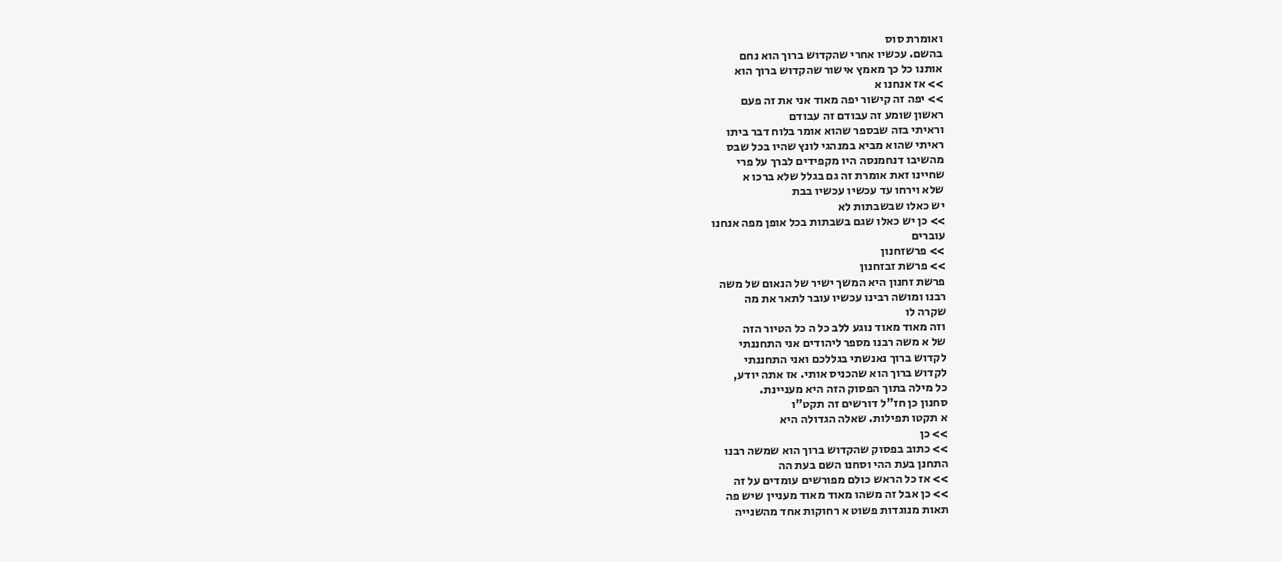ואומרת סוס
בהשם. עכשיו אחרי שהקדוש ברוך הוא נחם
אותנו כל כך מאמץ אישור שהקדוש ברוך הוא
>> אז אנחנו א
>> יפה זה קישור יפה מאוד אני את זה פעם
ראשון שומע זה עבודם זה עבודם
וראיתי בזה שבספר שהוא אומר בלוח דבר ביתו
ראיתי שהוא מביא במנהגי לונץ שהיו בכל שבס
מהשיבו דנחמנסה היו מקפידים לברך על פרי
שחיינו זאת אומרת זה גם בגלל שלא ברכו א
שלא וירחו עד עכשיו עכשיו בבת
יש כאלו שבשבתות לא
>> כן יש כאלו שגם בשבתות בכל אופן מפה אנחנו
עוברים
>> פרשזחנון
>> פרשת זבזחנון
פרשת זחנון היא המשך ישיר של הנאום של משה
רבנו ומושה רבינו עכשיו עובר לתאר את מה
שקרה לו
וזה מאוד מאוד נוגע ללב כל ה כל הטיור הזה
של א משה רבנו מספר ליהודים אני התחננתי
לקדוש ברוך נאנשתי בגללכם ואני התחננתי
לקדוש ברוך הוא שהכניס אותי. אז אתה יודע,
כל מילה בתוך הפסוק הזה היא מעניינת.
סחנון כן חז"ל דורשים זה תקט"ו
א תקטו תפילות. שאלה הגדולה היא
>> כן
>> כתוב בפסוק שהקדוש ברוך הוא שמשה רבנו
התחנן בעת ההי וסחנו השם בעת הה
>> אז כל הראש כולם מפורשים עומדים על זה
>> כן אבל זה משהו מאוד מאוד מעניין שיש פה
תאות מנוגדות פשוט א רחוקות אחד מהשנייה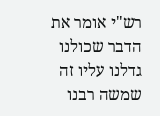רש"י אומר את הדבר שכולנו גדלנו עליו זה
שמשה רבנו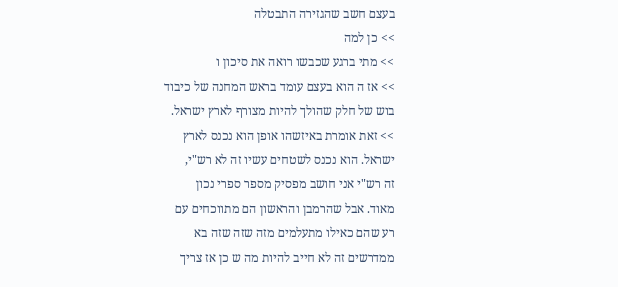בעצם חשב שהגזירה התבטלה
>> כן למה
>> מתי ברגע שכבשו רואה את סיכון ו
>> אז ה הוא בעצם עומד בראש המחנה של כיבוד
בוש של חלק שהולך להיות מצורף לארץ ישראל.
>> זאת אומרת באיזשהו אופן הוא נכנס לארץ
ישראל. הוא נכנס לשטחים עשיו זה לא רש"י,
זה רש"י אני חושב מפסיק מספר ספרי נכון
מאוד. אבל שהרמבן והראשון הם מתווכחים עם
רע שהם כאילו מתעלמים מזה שזה שזה בא
ממדרשים זה לא חייב להיות מה ש כן אז צריך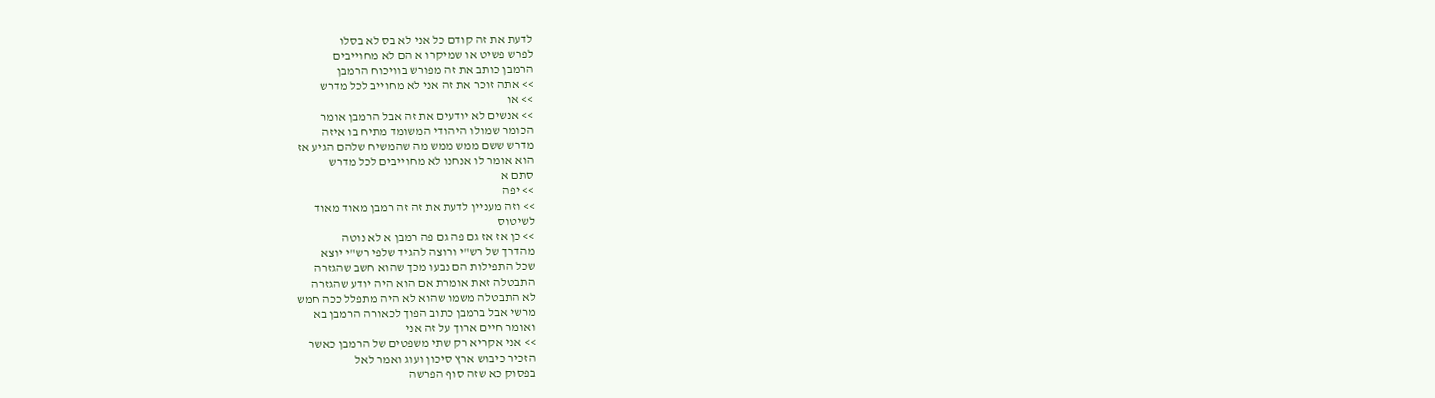לדעת את זה קודם כל אני לא בס לא בסלו
לפרש פשיט או שמיקרו א הם לא מחוייבים
הרמבן כותב את זה מפורש בוויכוח הרמבן
>> אתה זוכר את זה אני לא מחוייב לכל מדרש
>> או
>> אנשים לא יודעים את זה אבל הרמבן אומר
הכומר שמולו היהודי המשומד מתיח בו איזה
מדרש ששם ממש ממש מה שהמשיח שלהם הגיע אז
הוא אומר לו אנחנו לא מחוייבים לכל מדרש
סתם א
>> יפה
>> וזה מעניין לדעת את זה זה רמבן מאוד מאוד
לשיטוס
>> כן אז אז גם פה גם פה רמבן א לא נוטה
מהדרך של רש"י ורוצה להגיד שלפי רש"י יוצא
שכל התפילות הם נבעו מכך שהוא חשב שהגזרה
התבטלה זאת אומרת אם הוא היה יודע שהגזרה
לא התבטלה משמו שהוא לא היה מתפלל ככה חמש
מרשי אבל ברמבן כתוב הפוך לכאורה הרמבן בא
ואומר חיים ארוך על זה אני
>> אני אקריא רק שתי משפטים של הרמבן כאשר
הזכיר כיבוש ארץ סיכון ועוג ואמר לאל
בפסוק כא שזה סוף הפרשה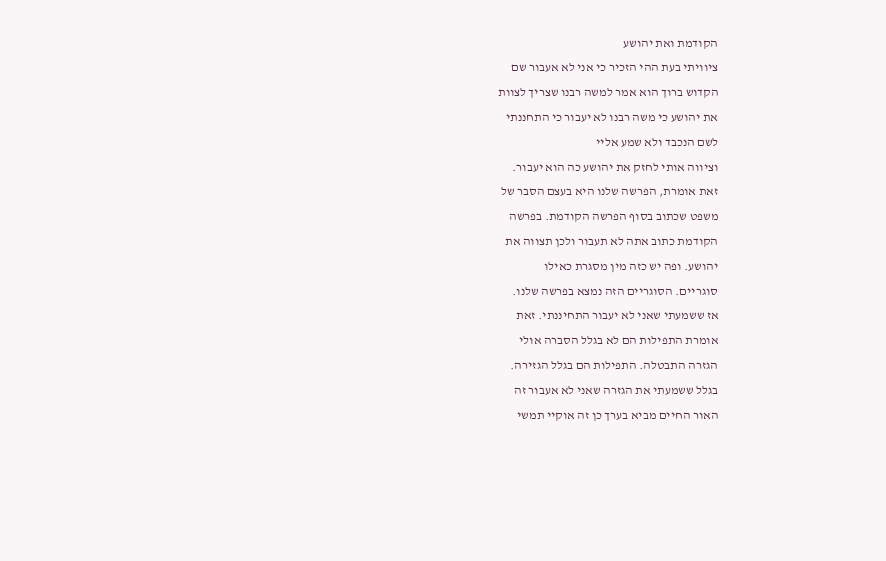הקודמת ואת יהושע
ציוויתי בעת ההי הזכיר כי אני לא אעבור שם
הקדוש ברוך הוא אמר למשה רבנו שצריך לצוות
את יהושע כי משה רבנו לא יעבור כי התחננתי
לשם הנכבד ולא שמע אליי
וציווה אותי לחזק את יהושע כה הוא יעבור.
זאת אומרת, הפרשה שלנו היא בעצם הסבר של
משפט שכתוב בסוף הפרשה הקודמת. בפרשה
הקודמת כתוב אתה לא תעבור ולכן תצווה את
יהושע. ופה יש כזה מין מסגרת כאילו
סוגריים. הסוגריים הזה נמצא בפרשה שלנו.
אז ששמעתי שאני לא יעבור התחיננתי. זאת
אומרת התפילות הם לא בגלל הסברה אולי
הגזרה התבטלה. התפילות הם בגלל הגזירה.
בגלל ששמעתי את הגזרה שאני לא אעבור זה
האור החיים מביא בערך כן זה אוקיי תמשי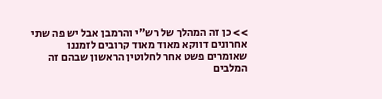>> כן זה המהלך של רש"י והרמבן אבל יש פה שתי
אחרונים דווקא מאוד מאוד קרובים לזמננו
שאומרים פשט אחר לחלוטין הראשון שבהם זה
המלבים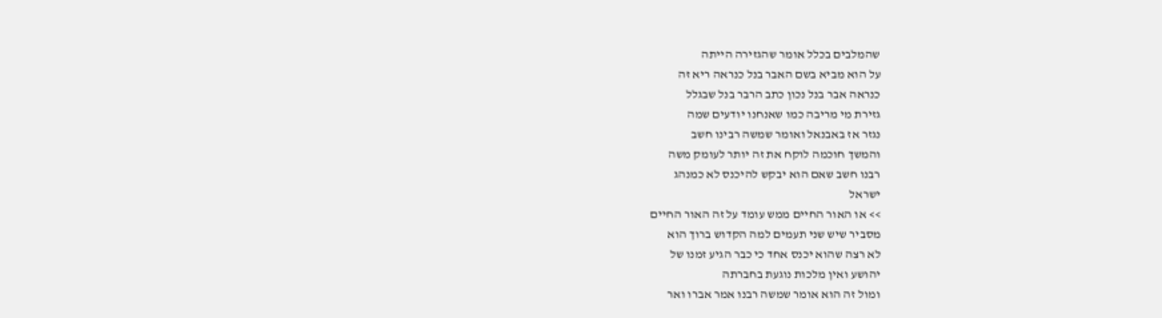שהמלבים בכלל אומר שהגזירה הייתה
על הוא מביא בשם האבר בנל כנראה ריא זה
כנראה אבר בנל נכון כתב הרבר בנל שבגלל
גזירת מי מריבה כמו שאנחנו יודעים שמה
נגזר אז באבנאל ואומר שמשה רבינו חשב
והמשך חוכמה לוקח את זה יותר לעומק משה
רבנו חשב שאם הוא יבקש להיכנס לא כמנהג
ישראל
>> או האור החיים ממש עומד על זה האור החיים
מסביר שיש שני תעמים למה הקדוש ברוך הוא
לא רצה שהוא יכנס אחד כי כבר הגיע זמנו של
יהושע ואין מלכות נוגעת בחברתה
ומול זה הוא אומר שמשה רבנו אמר אברו ואר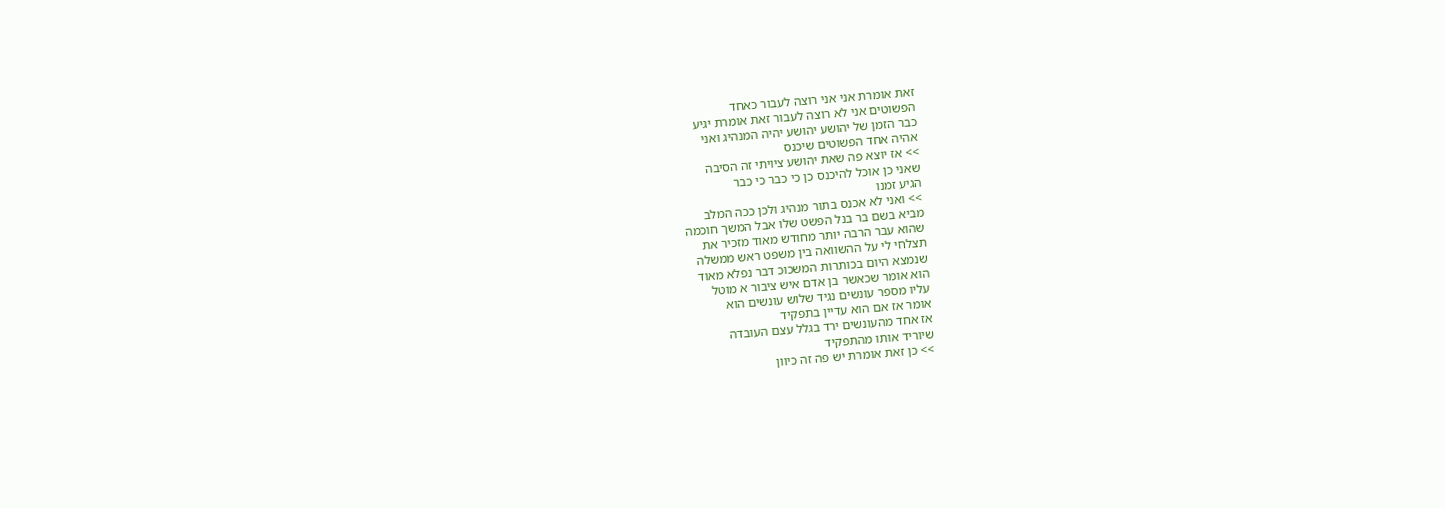זאת אומרת אני אני רוצה לעבור כאחד
הפשוטים אני לא רוצה לעבור זאת אומרת יגיע
כבר הזמן של יהושע יהושע יהיה המנהיג ואני
אהיה אחד הפשוטים שיכנס
>> אז יוצא פה שאת יהושע ציויתי זה הסיבה
שאני כן אוכל להיכנס כן כי כבר כי כבר
הגיע זמנו
>> ואני לא אכנס בתור מנהיג ולכן ככה המלב
מביא בשם בר בנל הפשט שלו אבל המשך חוכמה
שהוא עבר הרבה יותר מחודש מאוד מזכיר את
תצלחי לי על ההשוואה בין משפט ראש ממשלה
שנמצא היום בכותרות המשכוכ דבר נפלא מאוד
הוא אומר שכאשר בן אדם איש ציבור א מוטל
עליו מספר עונשים נגיד שלוש עונשים הוא
אומר אז אם הוא עדיין בתפקיד
אז אחד מהעונשים ירד בגלל עצם העובדה
שיוריד אותו מהתפקיד
>> כן זאת אומרת יש פה זה כיוון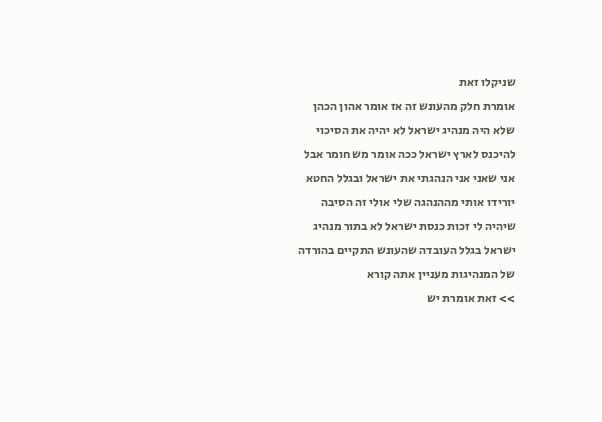שניקלו זאת
אומרת חלק מהעונש זה אז אומר אהון הכהן
שלא היה מנהיג ישראל לא יהיה את הסיכוי
להיכנס לארץ ישראל ככה אומר מש חומר אבל
אני שאני אני הנהגתי את ישראל ובגלל החטא
יורידו אותי מההנהגה שלי אולי זה הסיבה
שיהיה לי זכות כנסת ישראל לא בתור מנהיג
ישראל בגלל העובדה שהעונש התקיים בהורדה
של המנהיגות מעניין אתה קורא
>> זאת אומרת יש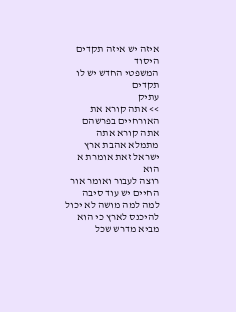איזה יש איזה תקדים היסוד
המשפטי החדש יש לו תקדים
עתיק
>> אתה קורא את האורחיים בפרשהם אתה קורא אתה
מתמלא אהבת ארץ ישראל זאת אומרת א הוא
רוצה לעבור ואומר אור החיים יש עוד סיבה
למה למה מושה לא יכול להיכנס לארץ כי הוא
מביא מדרש שכל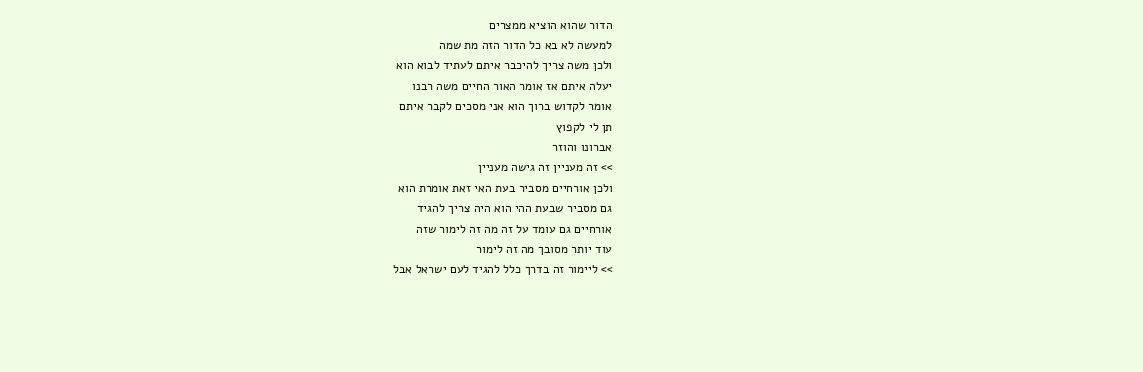הדור שהוא הוציא ממצרים
למעשה לא בא כל הדור הזה מת שמה
ולכן משה צריך להיכבר איתם לעתיד לבוא הוא
יעלה איתם אז אומר האור החיים משה רבנו
אומר לקדוש ברוך הוא אני מסכים לקבר איתם
תן לי לקפוץ
אברונו והוזר
>> זה מעניין זה גישה מעניין
ולכן אורחיים מסביר בעת האי זאת אומרת הוא
גם מסביר שבעת ההי הוא היה צריך להגיד
אורחיים גם עומד על זה מה זה לימור שזה
עוד יותר מסובך מה זה לימור
>> ליימור זה בדרך כלל להגיד לעם ישראל אבל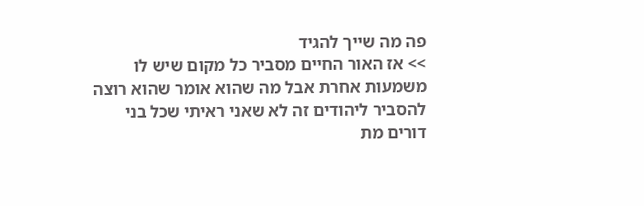פה מה שייך להגיד
>> אז האור החיים מסביר כל מקום שיש לו
משמעות אחרת אבל מה שהוא אומר שהוא רוצה
להסביר ליהודים זה לא שאני ראיתי שכל בני
דורים מת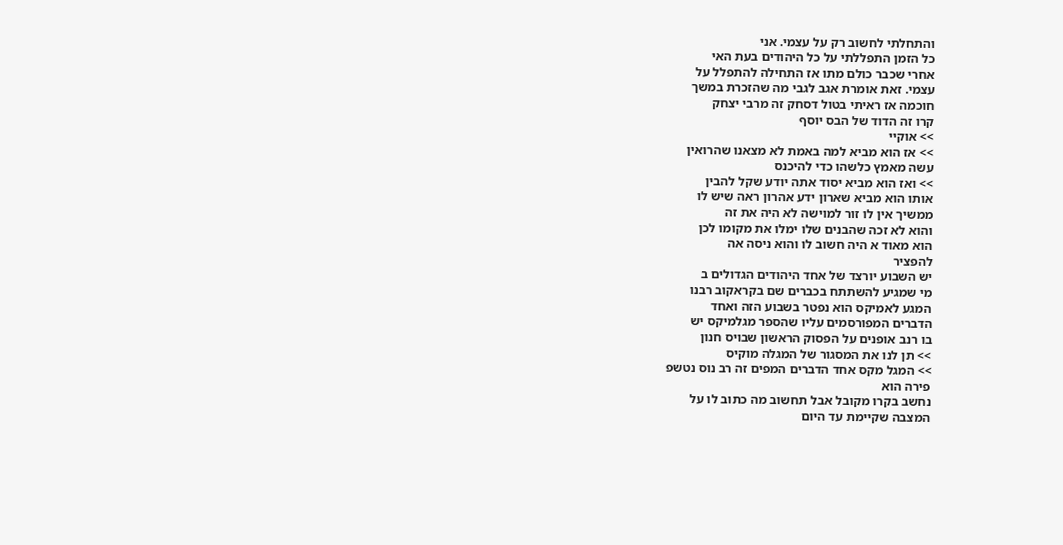והתחלתי לחשוב רק על עצמי. אני
כל הזמן התפללתי על כל היהודים בעת האי
אחרי שכבר כולם מתו אז התחילה להתפלל על
עצמי. זאת אומרת אגב לגבי מה שהזכרת במשך
חוכמה אז ראיתי בטול דסחק זה מרבי יצחק
קרו זה הדוד של הבס יוסף
>> אוקיי
>> אז הוא מביא למה באמת לא מצאנו שהרואין
עשה מאמץ כלשהו כדי להיכנס
>> ואז הוא מביא יסוד אתה יודע שקל להבין
אותו הוא מביא שארון ידע אהרון ראה שיש לו
ממשיך אין לו זור למוישה לא היה את זה
והוא לא זכה שהבנים שלו ימלו את מקומו לכן
הוא מאוד א היה חשוב לו והוא ניסה אה
להפציר
יש השבוע יורצד של אחד היהודים הגדולים ב
מי שמגיע להשתתח בכברים שם בקראקוב רבנו
המגע לאמיקס הוא נפטר בשבוע הזה ואחד
הדברים המפורסמים עליו שהספר מגלמיקס יש
בו רנב אופנים על הפסוק הראשון שבויס חנון
>> תן לנו את המסגור של המגלה מוקיס
>> המגל מקס אחד הדברים המפים זה רב נוס נטשפ
פירה הוא
נחשב בקרו מקובל אבל תחשוב מה כתוב לו על
המצבה שקיימת עד היום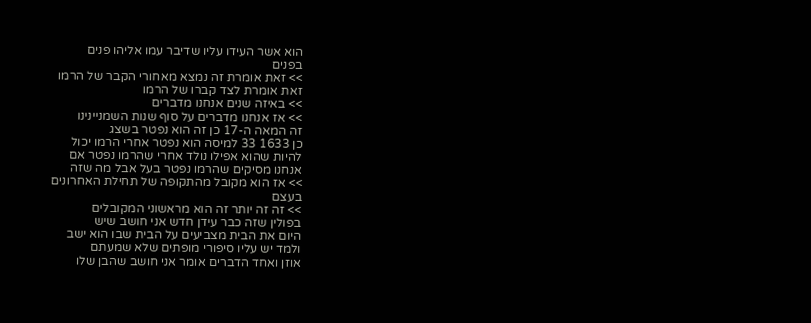הוא אשר העידו עליו שדיבר עמו אליהו פנים
בפנים
>> זאת אומרת זה נמצא מאחורי הקבר של הרמו
זאת אומרת לצד קברו של הרמו
>> באיזה שנים אנחנו מדברים
>> אז אנחנו מדברים על סוף שנות השמניינינו
זה המאה ה-17 כן זה הוא נפטר בשצג
כן 1633 33 למיסה הוא נפטר אחרי הרמו יכול
להיות שהוא אפילו נולד אחרי שהרמו נפטר אם
אנחנו מסיקים שהרמו נפטר בעל אבל מה שזה
>> אז הוא מקובל מהתקופה של תחילת האחרונים
בעצם
>> זה זה יותר זה הוא מראשוני המקובלים
בפולין שזה כבר עידן חדש אני חושב שיש
היום את הבית מצביעים על הבית שבו הוא ישב
ולמד יש עליו סיפורי מופתים שלא שמעתם
אוזן ואחד הדברים אומר אני חושב שהבן שלו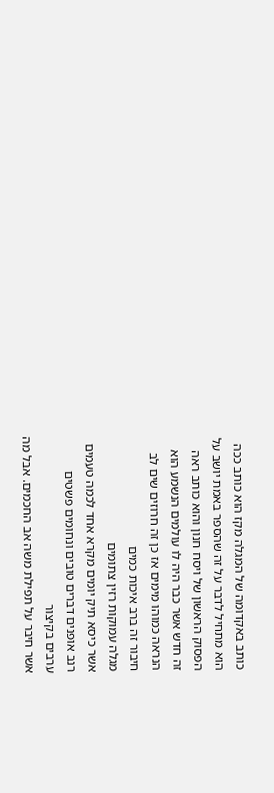כותב באקדומה של המגלה מקז הוא כותב ככה
הוא מתחיל לדבר על זה שהספר באמת יושב על
הפסוק הראשון של ויסח חנון והוא כותב ראה
זה חדש אשר כבר היה לו עולמים הנשמע הוא
הנראה כמוהו מימים אז כן זה חרוזים שים לב
חיבור זה ברב איכות כמים
מגלה עמוקות רזין צתומים
אשר כיסא תיק יומים מקרא אחד לכמה טעמים
רנב אופנים דברים טובים ונחומים פשטים
ערבים בקיצור
אשר חיבר על תפילת משה אב החכמים. אבל מה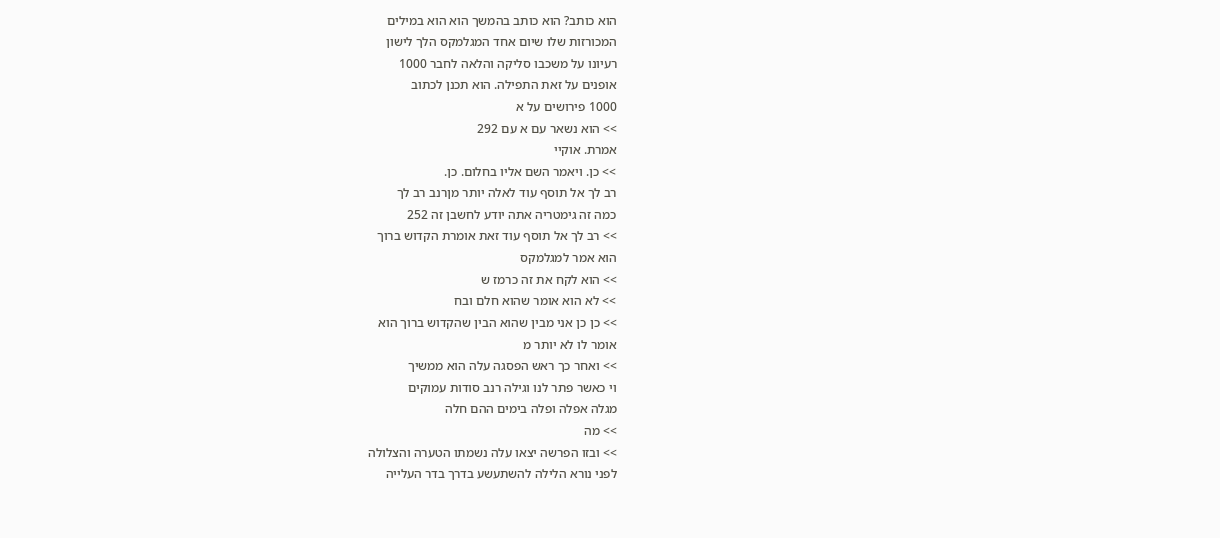הוא כותב? הוא כותב בהמשך הוא הוא במילים
המכורזות שלו שיום אחד המגלמקס הלך לישון
רעיונו על משכבו סליקה והלאה לחבר 1000
אופנים על זאת התפילה. הוא תכנן לכתוב
1000 פירושים על א
>> הוא נשאר עם א עם 292
אמרת. אוקיי
>> כן. ויאמר השם אליו בחלום. כן.
רב לך אל תוסף עוד לאלה יותר מןרנב רב לך
כמה זה גימטריה אתה יודע לחשבן זה 252
>> רב לך אל תוסף עוד זאת אומרת הקדוש ברוך
הוא אמר למגלמקס
>> הוא לקח את זה כרמז ש
>> לא הוא אומר שהוא חלם ובח
>> כן כן אני מבין שהוא הבין שהקדוש ברוך הוא
אומר לו לא יותר מ
>> ואחר כך ראש הפסגה עלה הוא ממשיך
וי כאשר פתר לנו וגילה רנב סודות עמוקים
מגלה אפלה ופלה בימים ההם חלה
>> מה
>> ובזו הפרשה יצאו עלה נשמתו הטערה והצלולה
לפני נורא הלילה להשתעשע בדרך בדר העלייה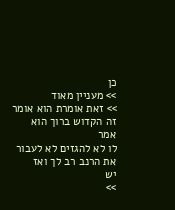כן
>> מעניין מאוד
>> זאת אומרת הוא אומר זה הקדוש ברוך הוא אמר
לו לא להגזים לא לעבור את הרנב רב לך ואז
יש
>>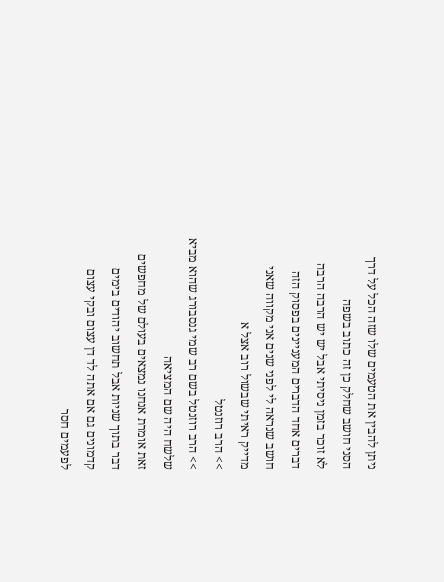ניתן להבין את הטעמים שלו שזה הכל על דרך
הסני חושב שחלק כן זה כתוב בשפה
לא זוכר בזמן ניסיתי אבל יש יש הרבה הרבה
דברים אחד הדברים המעניינים בפסוק הזה
חושב שנראה לי לפני שנים אני מקווה שאני
מדייק ראיתי שבשול רוב אצל א
>> הרב רוזנטל
>> הרב רוזנטל בשם רב שמי גנסבורג שהוא מביא
שלשח היה שם המציאה
זאת אומרת אנחנו נמצאים בעולם של מחפשים
דבר בתוך שניות אבל תחשוב יהודים בימים
קדמונים גם אם אתה לד דן עצום ובקי עצום
לפעמים חסר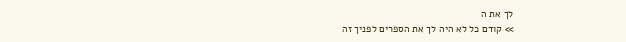לך את ה
>> קודם כל לא היה לך את הספרים לפניך זה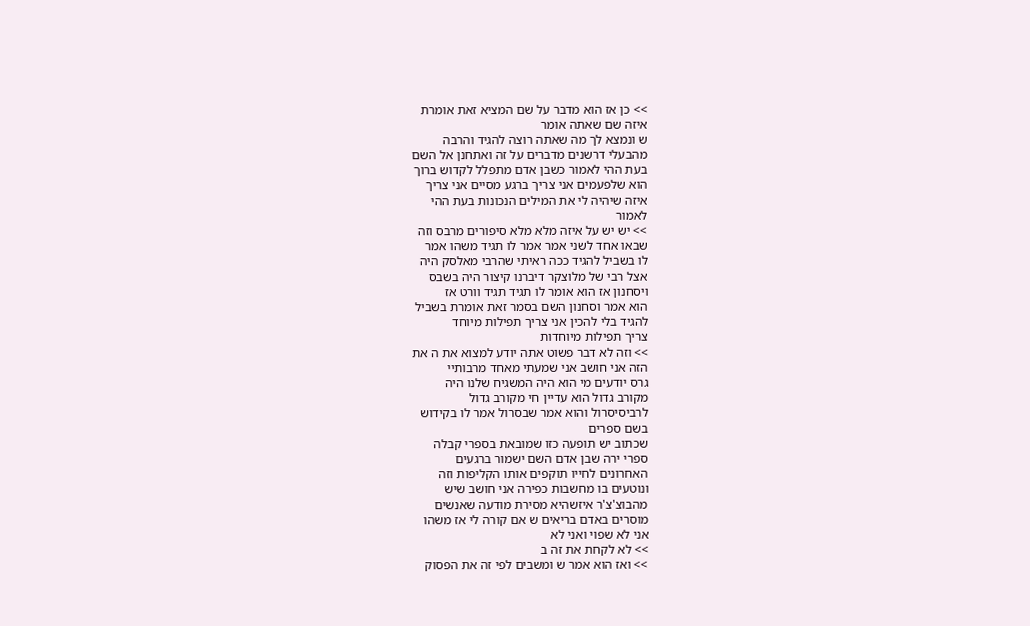>> כן אז הוא מדבר על שם המציא זאת אומרת
איזה שם שאתה אומר
ש ונמצא לך מה שאתה רוצה להגיד והרבה
מהבעלי דרשנים מדברים על זה ואתחנן אל השם
בעת ההי לאמור כשבן אדם מתפלל לקדוש ברוך
הוא שלפעמים אני צריך ברגע מסיים אני צריך
איזה שיהיה לי את המילים הנכונות בעת ההי
לאמור
>> יש יש על איזה מלא מלא סיפורים מרבס וזה
שבאו אחד לשני אמר אמר לו תגיד משהו אמר
לו בשביל להגיד ככה ראיתי שהרבי מאלסק היה
אצל רבי של מלוצקר דיברנו קיצור היה בשבס
ויסחנון אז הוא אומר לו תגיד תגיד וורט אז
הוא אמר וסחנון השם בסמר זאת אומרת בשביל
להגיד בלי להכין אני צריך תפילות מיוחד
צריך תפילות מיוחדות
>> וזה לא דבר פשוט אתה יודע למצוא את ה את
הזה אני חושב אני שמעתי מאחד מרבותיי
גרס יודעים מי הוא היה המשגיח שלנו היה
מקורב גדול הוא עדיין חי מקורב גדול
לרביסיסרול והוא אמר שבסרול אמר לו בקידוש
בשם ספרים
שכתוב יש תופעה כזו שמובאת בספרי קבלה
ספרי ירה שבן אדם השם ישמור ברגעים
האחרונים לחייו תוקפים אותו הקליפות וזה
ונוטעים בו מחשבות כפירה אני חושב שיש
מהבוצ'צ'ר איזשהיא מסירת מודעה שאנשים
מוסרים באדם בריאים ש אם קורה לי אז משהו
אני לא שפוי ואני לא
>> לא לקחת את זה ב
>> ואז הוא אמר ש ומשבים לפי זה את הפסוק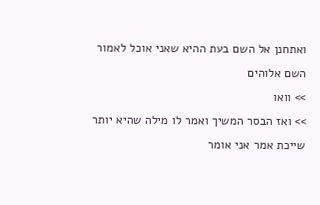ואתחנן אל השם בעת ההיא שאני אוכל לאמור
השם אלוהים
>> וואו
>> ואז הבסר המשיך ואמר לו מילה שהיא יותר
שייכת אמר אני אומר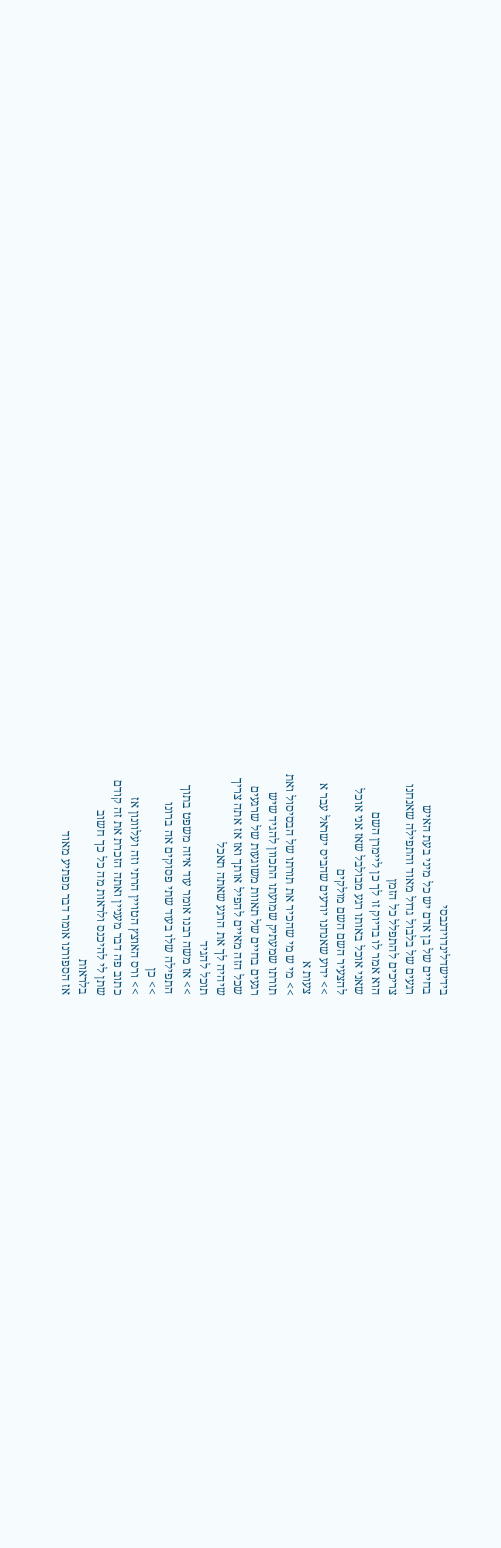בידישדלינדוידנבסי
בחיים של בן אדם יש כל מיני בעת האיש
רגעים של בלבול גדול מאוד והתפילה שאנחנו
צריכים להתפלל כל הזמן
הוא אמר לו בדיוק זו לך כן ליימרן השם
שאני אוכל באותו רגע מבולבל שאז אני אוכל
להצעיר השם השם מולקים
>> ידוע שאנחנו יודעים שהביס ישראל עבר א
צעות א
>> מי ש מי שהכיר את תורתו של הבסיסול ואת
תורתו שמעתיק שמועתו התכוון להגיד שיש
רגעים בחיים של תאוות משוגעות של שרגעים
שכל הזה מאיים להפיל אותך ואז אז אתה צריך
שיהיה לך את הרגע שאתה תאכל
תוכל להגיד
>> אז משה רבנו אומר עוד איזה משפט בתוך
התפילה שלו בעוד שתי פסוקים אה ברונו
>> כן
>> ורס האוצץ הטויין הרתי וזה ועלוונון אז
כתוב פה דבר מעניין ואתה הזכרת את זה קודם
שתן לי להיכנס ולראות מה כל כך חשוב
בלראות
אז הספורנו אומר דבר מפתיע מאוד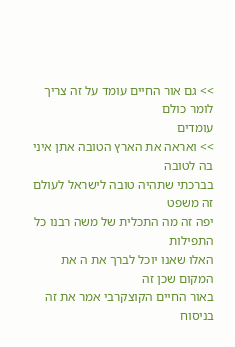>> גם אור החיים עומד על זה צריך לומר כולם
עומדים
>> ואראה את הארץ הטובה אתן איני בה לטובה
בברכתי שתהיה טובה לישראל לעולם זה משפט
יפה זה מה התכלית של משה רבנו כל התפילות
האלו שאנו יוכל לברך את ה את המקום שכן זה
באור החיים הקוצקרבי אמר את זה בניסוח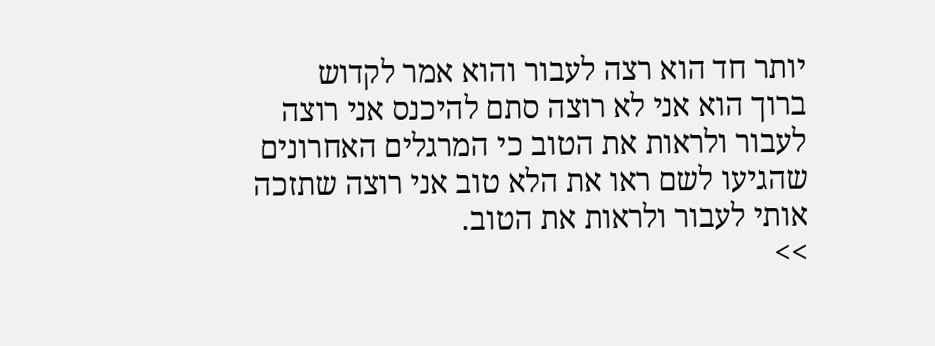יותר חד הוא רצה לעבור והוא אמר לקדוש
ברוך הוא אני לא רוצה סתם להיכנס אני רוצה
לעבור ולראות את הטוב כי המרגלים האחרונים
שהגיעו לשם ראו את הלא טוב אני רוצה שתזכה
אותי לעבור ולראות את הטוב.
>>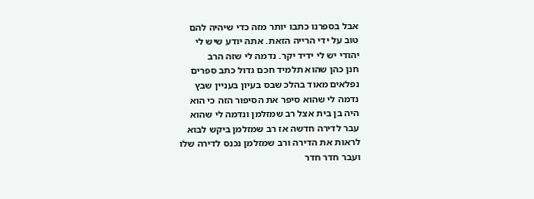אבל בספרנו כתבו יותר מזה כדי שיהיה להם
טוב על ידי הרייה הזאת. אתה יודע שיש לי
יהודי יש לי ידיד יקר. נדמה לי שזה הרב
חנן כהן שהוא תלמיד חכם גדול כתב ספרים
נפלאים מאוד בהלכ שבס בעיון בעניין שבץ
נדמה לי שהוא סיפר את הסיפור הזה כי הוא
היה בן בית אצל רב שמזלמן ונדמה לי שהוא
עבר לדירה חדשה אז רב שמזלמן ביקש לבוא
לראות את הדירה ורב שמזלמן נכנס לדירה שלו
ועבר חדר חדר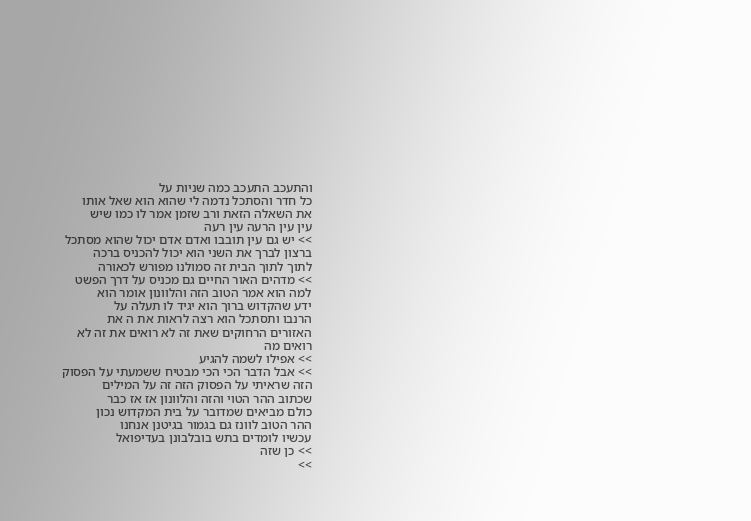והתעכב התעכב כמה שניות על
כל חדר והסתכל נדמה לי שהוא הוא שאל אותו
את השאלה הזאת ורב שזמן אמר לו כמו שיש
עין עין הרעה עין רעה
>> יש גם עין תובבו ואדם אדם יכול שהוא מסתכל
ברצון לברך את השני הוא יכול להכניס ברכה
לתוך לתוך הבית זה סמולנו מפורש לכאורה
>> מדהים האור החיים גם מכניס על דרך הפשט
למה הוא אמר הטוב הזה והלוונון אומר הוא
ידע שהקדוש ברוך הוא יגיד לו תעלה על
הרנבו ותסתכל הוא רצה לראות את ה את
האזורים הרחוקים שאת זה לא רואים את זה לא
רואים מה
>> אפילו לשמה להגיע
>> אבל הדבר הכי הכי מבטיח ששמעתי על הפסוק
הזה שראיתי על הפסוק הזה זה על המילים
שכתוב ההר הטוי והזה והלוונון אז אז כבר
כולם מביאים שמדובר על בית המקדוש נכון
ההר הטוב לוונז גם בגמור בגיטנן אנחנו
עכשיו לומדים בתש בובלבונן בעדיפואל
>> כן שזה
>>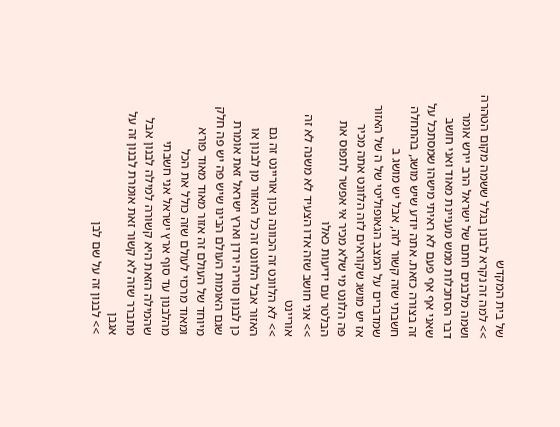של בית המקדש
>> למה זה נקרא לבונן בגלל ששמה מקום הטהרה
ושמה מלבנים חתם של ישראל הרב יירש אומר
דבר הסתכלות ממש מעניינת מאוד ואני חושב
שאני אף אף פעם לא ראיתי מישהו שמסתכל על
זה בצורה כזאת. אתה יודע שיש מושג, בהתחלה
חשבתי שזה קשור לזה, אבל יש מושג ב
שמדברים על המצב הגאופוליטי של ה של האזור
אז יש מושג שקוראים לזה הלוונט אתה מכיר
פה הלונט מי שלא מכיר אי אפשר לתפוס את
הבלטר עם ידיעות כאלו
>> אני חושב שזה אדו הצעיד לא משנה לא זה
אוריינט
>> לא הלוונט זה הכוונה נכון אוריינט זה גם
האזור אבל הלוונט זה כל האזור מן לבנון או
כן לבנון סוריה ירדן וארץ ישראל זאת אומרת
שגם האומות העולם הבינו שיש פה יש פה חלק
מיוחד של העולם זה אזור מאוד מאוד פורא
ומאוד מרכזי לעולם שזה כולל את הכל
מהלבנון עד סוף ארץ ישראל אני חשבתי
שהמילה הזאת היא קשורה למילה לבנון אבל
מתברר שזה לא קשור זאת אומרת לבנון זה על
אגבן
>> לבנון זה על שם לבן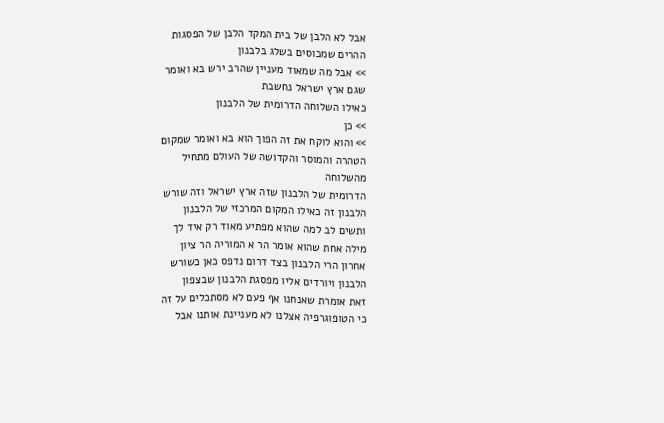אבל לא הלבן של בית המקד הלבן של הפסגות
ההרים שמכוסים בשלג בלבנון
>> אבל מה שמאוד מעניין שהרב ירש בא ואומר
שגם ארץ ישראל נחשבת
כאילו השלוחה הדרומית של הלבנון
>> כן
>> והוא לוקח את זה הפוך הוא בא ואומר שמקום
הטהרה והמוסר והקדושה של העולם מתחיל
מהשלוחה
הדרומית של הלבנון שזה ארץ ישראל וזה שורש
הלבנון זה כאילו המקום המרכזי של הלבנון
ותשים לב למה שהוא מפתיע מאוד רק איד לך
מילה אחת שהוא אומר הר א המוריה הר ציון
אחרון הרי הלבנון בצד דרום נדפס כאן כשורש
הלבנון ויורדים אליו מפסגת הלבנון שבצפון
זאת אומרת שאנחנו אף פעם לא מסתכלים על זה
כי הטופוגרפיה אצלנו לא מעניינת אותנו אבל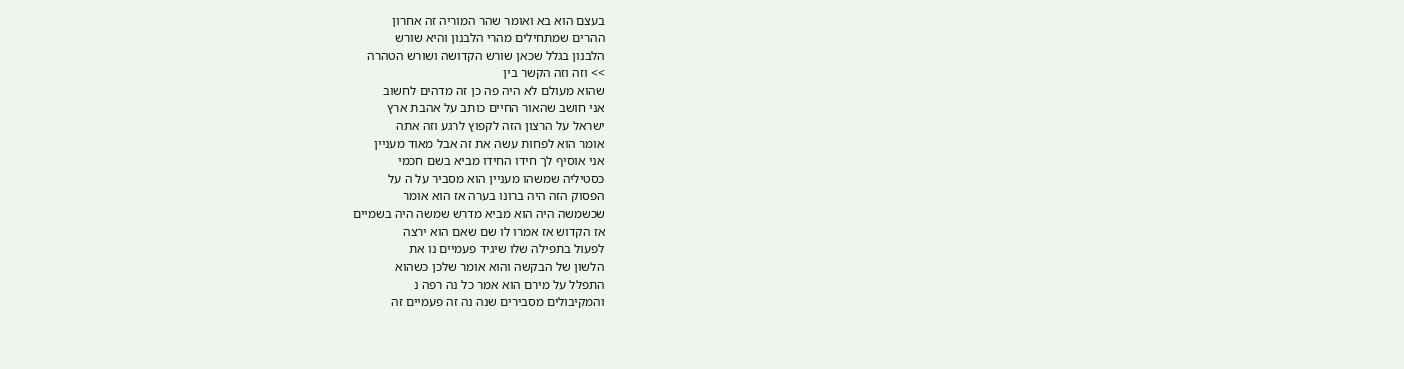בעצם הוא בא ואומר שהר המוריה זה אחרון
ההרים שמתחילים מהרי הלבנון והיא שורש
הלבנון בגלל שכאן שורש הקדושה ושורש הטהרה
>> וזה וזה הקשר בין
שהוא מעולם לא היה פה כן זה מדהים לחשוב
אני חושב שהאור החיים כותב על אהבת ארץ
ישראל על הרצון הזה לקפוץ לרגע וזה אתה
אומר הוא לפחות עשה את זה אבל מאוד מעניין
אני אוסיף לך חידו החידו מביא בשם חכמי
כסטיליה שמשהו מעניין הוא מסביר על ה על
הפסוק הזה היה ברונו בערה אז הוא אומר
שכשמשה היה הוא מביא מדרש שמשה היה בשמיים
אז הקדוש אז אמרו לו שם שאם הוא ירצה
לפעול בתפילה שלו שיגיד פעמיים נו את
הלשון של הבקשה והוא אומר שלכן כשהוא
התפלל על מירם הוא אמר כל נה רפה נ
והמקיבולים מסבירים שנה נה זה פעמיים זה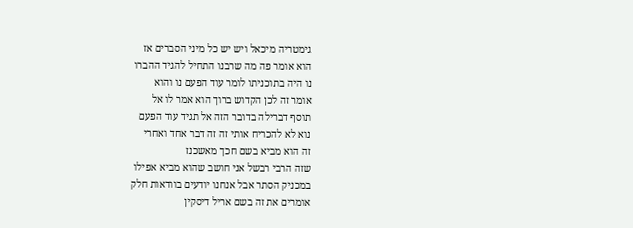גימטריה מיכאל ויש יש כל מיני הסברים אז
הוא אומר פה מה שרבנו התחיל להגיד ההברו
נו היה בתוכניתו לומר עוד הפעם נו והוא
אומר זה לכן הקדוש ברוך הוא אמר לו אל
תוסף דברילה בדובר הזה אל תגיד עוד הפעם
נוא לא להכריח אותי זה זה דבר אחד ואחרי
זה הוא מביא בשם חכך מאשכנז
שזה הרבי רבשל אני חושב שהוא מביא אפילו
במכניק הסתר אבל אנחנו יודעים בוודאות חלק
אומרים את זה בשם אריל דיסקין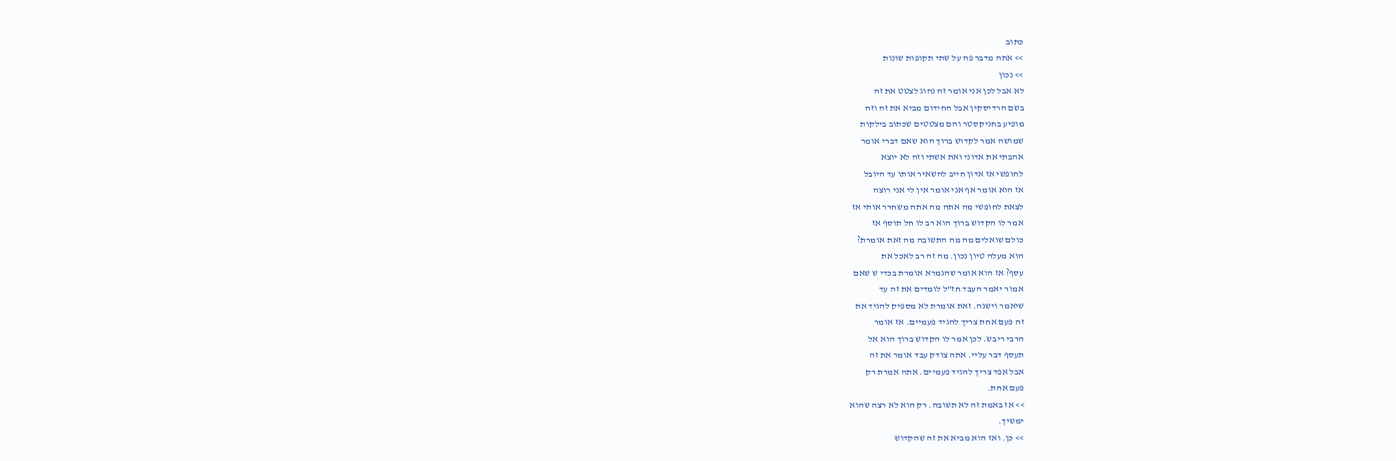כתוב
>> אתה מדבר פה על שתי תקופות שונות
>> נכון
לא אבל לכן אני אומר זה נהוג לצטט את זה
בשם הרדיסקין אבל החידום מביא את זה וזה
מופיע בחניקסטר והם מצטטים שכתוב בילקות
שמושה אמר לקדוש ברוך הוא שאם דברי אומר
אהבתי את אדוני ואת אשתי וזה לא יוצא
לחופשי אז אדון חייב להשאיר אותו עד היובל
אז הוא אומר אף אני אומר אין לי אני רוצה
לצאת לחופשי מה אתה מה אתה משחרר אותי אז
אמר לו הקדוש ברוך הוא רב לו חל תוסף אז
כולם שואלים מה מה התשובה מה זאת אומרת?
הוא מעלה טיון נכון. מה זה רב לאכל את
עסף? אז הוא אומר שהגמרא אומרת בכדי ש שאם
אמור יאמר העבד חז"ל לומדים את זה עד
שיאמר וישנה. זאת אומרת לא מספיק להגיד את
זה פעם אחת צריך להגיד פעמיים. אז אומר
הרבי ריבש. לכן אמר לו הקדוש ברוך הוא אל
תעסף דבר עליי. אתה צודק עבד אומר את זה
אבל אפד צריך להגיד פעמיים. אתה אמרת רק
פעם אחת.
>> אז באמת זה לא תשובה. רק הוא לא רצה שהוא
ימשיך.
>> כן. ואז הוא מביא את זה שהקדוש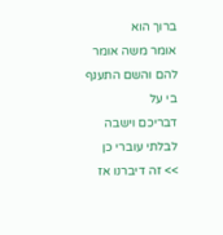ברוך הוא
אומר משה אומר להם והשם התענף בי על
דבריכם וישבה לבלתי עוברי כן
>> זה דיברנו אז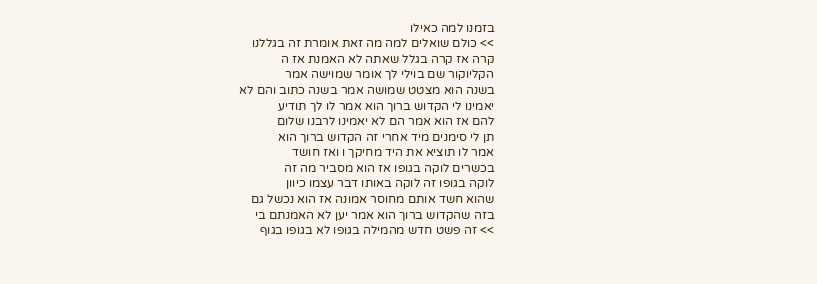בזמנו למה כאילו
>> כולם שואלים למה מה זאת אומרת זה בגללנו
קרה אז קרה בגלל שאתה לא האמנת אז ה
הקליוקור שם בוילי לך אומר שמוישה אמר
בשנה הוא מצטט שמושה אמר בשנה כתוב והם לא
יאמינו לי הקדוש ברוך הוא אמר לו לך תודיע
להם אז הוא אמר הם לא יאמינו לרבנו שלום
תן לי סימנים מיד אחרי זה הקדוש ברוך הוא
אמר לו תוציא את היד מחיקך ו ואז חושד
בכשרים לוקה בגופו אז הוא מסביר מה זה
לוקה בגופו זה לוקה באותו דבר עצמו כיוון
שהוא חשד אותם מחוסר אמונה אז הוא נכשל גם
בזה שהקדוש ברוך הוא אמר יען לא האמנתם בי
>> זה פשט חדש מהמילה בגופו לא בגופו בגוף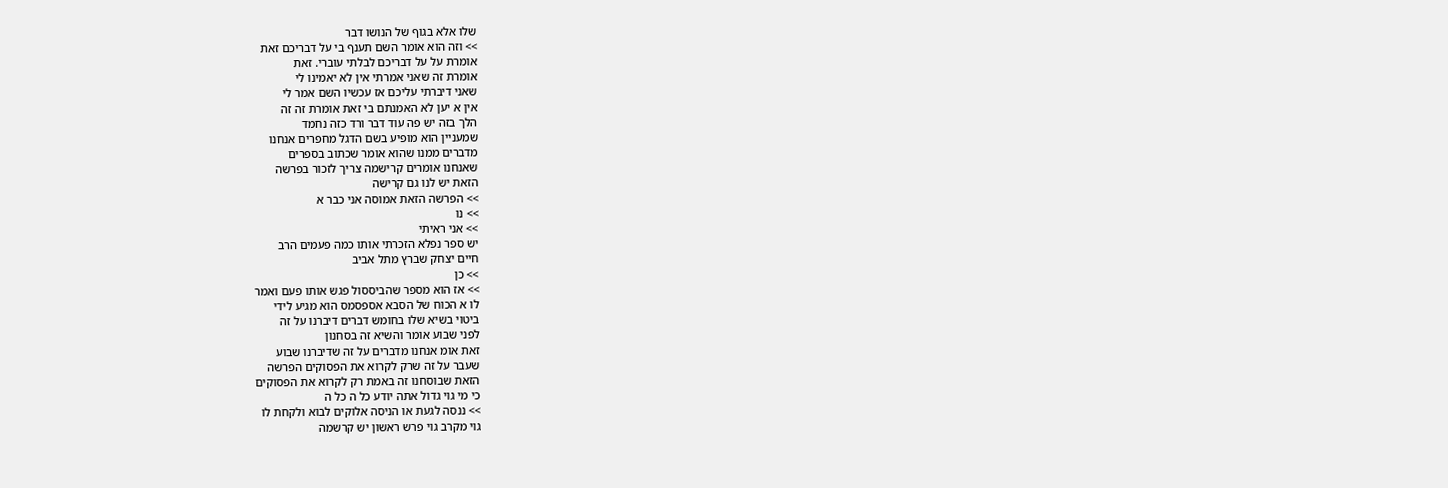שלו אלא בגוף של הנושו דבר
>> וזה הוא אומר השם תענף בי על דבריכם זאת
אומרת על על דבריכם לבלתי עוברי. זאת
אומרת זה שאני אמרתי אין לא יאמינו לי
שאני דיברתי עליכם אז עכשיו השם אמר לי
אין א יען לא האמנתם בי זאת אומרת זה זה
הלך בזה יש פה עוד דבר ורד כזה נחמד
שמעניין הוא מופיע בשם הדגל מחפרים אנחנו
מדברים ממנו שהוא אומר שכתוב בספרים
שאנחנו אומרים קרישמה צריך לזכור בפרשה
הזאת יש לנו גם קרישה
>> הפרשה הזאת אמוסה אני כבר א
>> נו
>> אני ראיתי
יש ספר נפלא הזכרתי אותו כמה פעמים הרב
חיים יצחק שברץ מתל אביב
>> כן
>> אז הוא מספר שהביססול פגש אותו פעם ואמר
לו א הכוח של הסבא אספסמס הוא מגיע לידי
ביטוי בשיא שלו בחומש דברים דיברנו על זה
לפני שבוע אומר והשיא זה בסחנון
זאת אומ אנחנו מדברים על זה שדיברנו שבוע
שעבר על זה שרק לקרוא את הפסוקים הפרשה
הזאת שבוסחנו זה באמת רק לקרוא את הפסוקים
כי מי גוי גדול אתה יודע כל ה כל ה
>> ננסה לגעת או הניסה אלוקים לבוא ולקחת לו
גוי מקרב גוי פרש ראשון יש קרשמה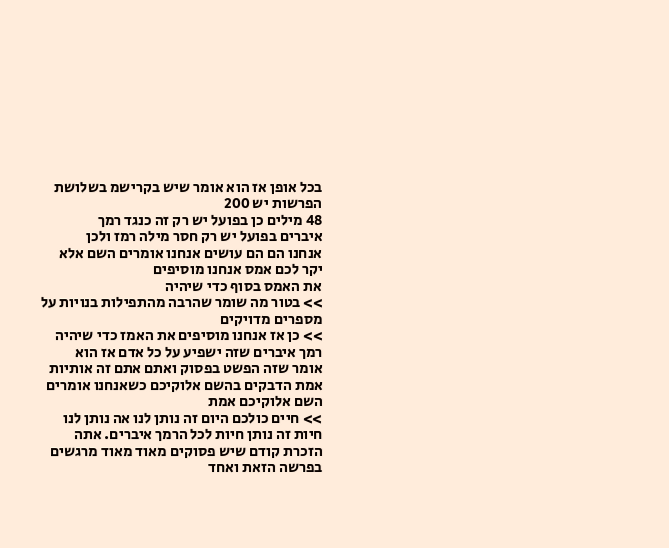בכל אופן אז הוא אומר שיש בקרישמ בשלושת
הפרשות יש 200
48 מילים כן בפועל יש רק זה כנגד רמך
איברים בפועל יש רק חסר מילה רמז ולכן
אנחנו הם הם עושים אנחנו אומרים השם אלא
יקר לכם אמס אנחנו מוסיפים
את האמס בסוף כדי שיהיה
>> בטור מה שומר שהרבה מהתפילות בנויות על
מספרים מדויקים
>> כן אז אנחנו מוסיפים את האמז כדי שיהיה
רמך איברים שזה ישפיע על כל אדם אז הוא
אומר שזה הפשט בפסוק ואתם אתם זה אותיות
אמת הדבקים בהשם אלוקיכם כשאנחנו אומרים
השם אלוקיכם אמת
>> חיים כולכם היום זה נותן לנו אה נותן לנו
חיות זה נותן חיות לכל הרמך איברים. אתה
הזכרת קודם שיש פסוקים מאוד מאוד מרגשים
בפרשה הזאת ואחד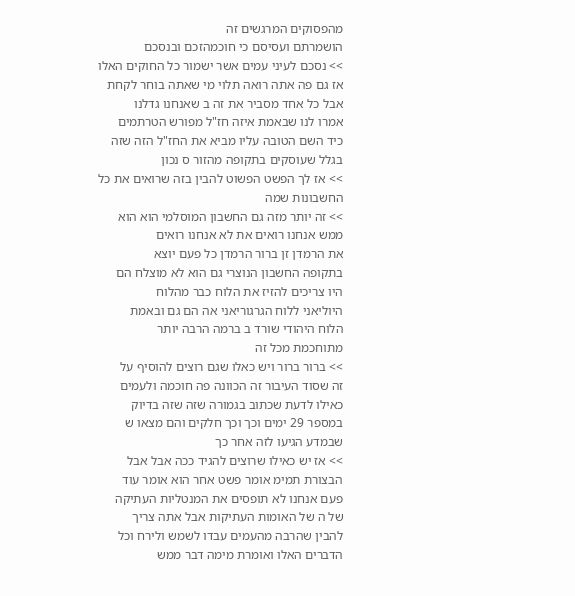מהפסוקים המרגשים זה
הושמרתם ועסיסם כי חוכמהזכם ובנסכם
>> נסכם לעיני עמים אשר ישמור כל החוקים האלו
אז גם פה אתה רואה תלוי מי שאתה בוחר לקחת
אבל כל אחד מסביר את זה ב שאנחנו גדלנו
אמרו לנו שבאמת איזה חז"ל מפורש הטרתמים
כיד השם הטובה עליו מביא את החז"ל הזה שזה
בגלל שעוסקים בתקופה מהזור ס נכון
>> אז לך הפשט הפשוט להבין בזה שרואים את כל
החשבונות שמה
>> זה יותר מזה גם החשבון המוסלמי הוא הוא
ממש אנחנו רואים את לא אנחנו רואים
את הרמדן זן ברור הרמדן כל פעם יוצא
בתקופה החשבון הנוצרי גם הוא לא מוצלח הם
היו צריכים להזיז את הלוח כבר מהלוח
היוליאני ללוח הגרגוריאני אה הם גם ובאמת
הלוח היהודי שורד ב ברמה הרבה יותר
מתוחכמת מכל זה
>> ברור ברור ויש כאלו שגם רוצים להוסיף על
זה שסוד העיבור זה הכוונה פה חוכמה ולעמים
כאילו לדעת שכתוב בגמורה שזה שזה בדיוק
במספר 29 ימים וכך וכך חלקים והם מצאו ש
שבמדע הגיעו לזה אחר כך
>> אז יש כאילו שרוצים להגיד ככה אבל אבל
הבצורת תמימ אומר פשט אחר הוא אומר עוד
פעם אנחנו לא תופסים את המנטליות העתיקה
של ה של האומות העתיקות אבל אתה צריך
להבין שהרבה מהעמים עבדו לשמש ולירח וכל
הדברים האלו ואומרת מימה דבר ממש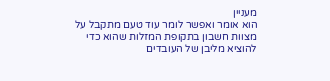מעניין
הוא אומר ואפשר לומר עוד טעם מתקבל על
מצוות חשבון בתקופת המזלות שהוא כדי
להוציא מליבן של העובדים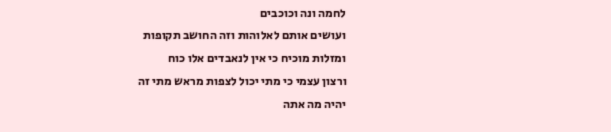לחמה ונה וכוכבים
ועושים אותם לאלוהות וזה החושב תקופות
ומזלות מוכיח כי אין לנאבדים אלו כוח
ורצון עצמי כי מתי יכול לצפות מראש מתי זה
יהיה מה אתה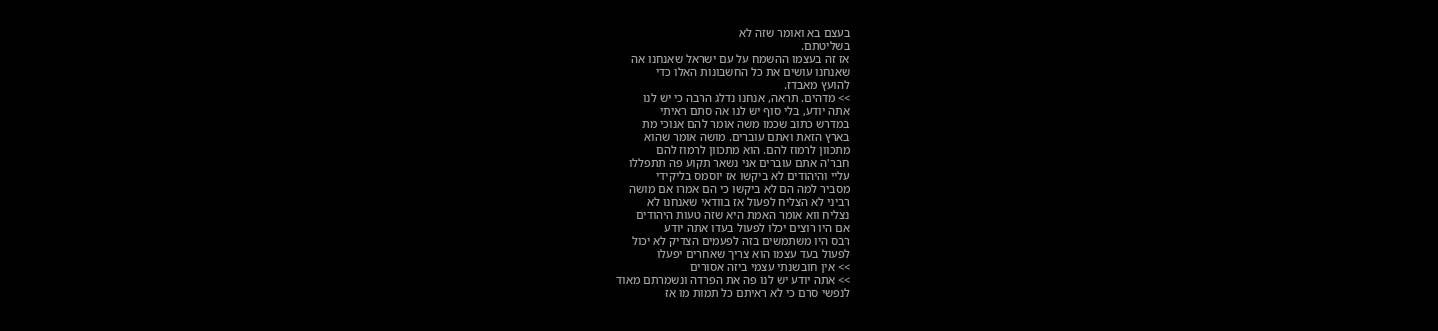בעצם בא ואומר שזה לא
בשליטתם.
אז זה בעצמו ההשמח על עם ישראל שאנחנו אה
שאנחנו עושים את כל החשבונות האלו כדי
להועץ מאבדז.
>> מדהים. תראה, אנחנו נדלג הרבה כי יש לנו
אתה יודע, בלי סוף יש לנו אה סתם ראיתי
במדרש כתוב שכמו משה אומר להם אנוכי מת
בארץ הזאת ואתם עוברים. מושה אומר שהוא
מתכוון לרמוז להם. הוא מתכוון לרמוז להם
חבר'ה אתם עוברים אני נשאר תקוע פה תתפללו
עליי והיהודים לא ביקשו אז יוסמס בליקידי
מסביר למה הם לא ביקשו כי הם אמרו אם מושה
רביני לא הצליח לפעול אז בוודאי שאנחנו לא
נצליח ווא אומר האמת היא שזה טעות היהודים
אם היו רוצים יכלו לפעול בעדו אתה יודע
רבס היו משתמשים בזה לפעמים הצדיק לא יכול
לפעול בעד עצמו הוא צריך שאחרים יפעלו
>> אין חובשנתי עצמי ביזה אסורים
>> אתה יודע יש לנו פה את הפרדה ונשמרתם מאוד
לנפשי סרם כי לא ראיתם כל תמות מו אז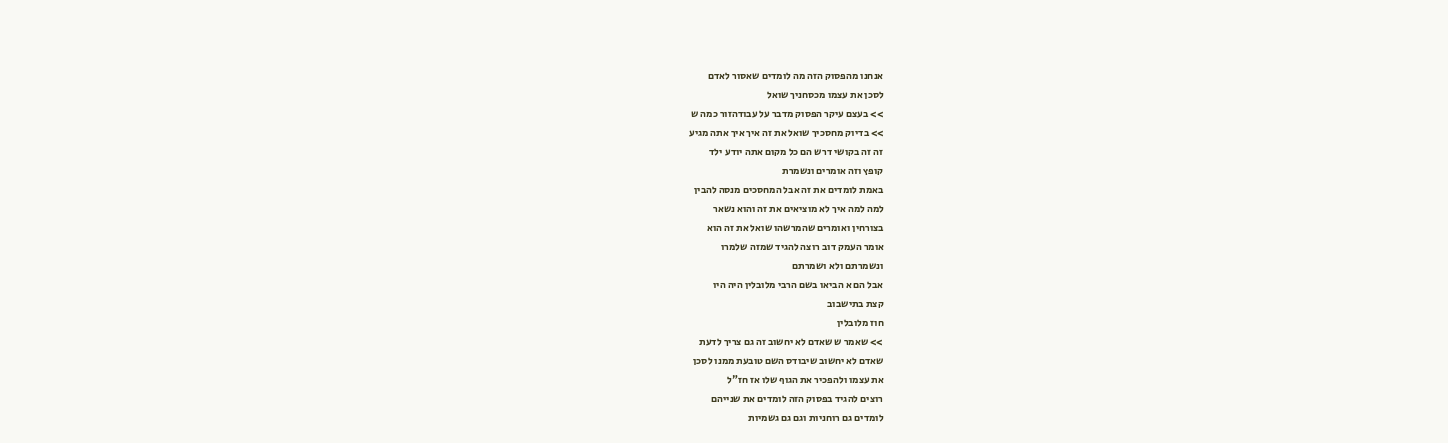אנחנו מהפסוק הזה מה לומדים שאסור לאדם
לסכן את עצמו מכסחניך שואל
>> בעצם עיקר הפסוק מדבר על עבודהזור כמה ש
>> בדיוק מחסכיך שואל את זה איך איך אתה מגיע
זה זה בקושי דרש הם כל מקום אתה יודע ילד
קופץ וזה אומרים ונשמרת
באמת לומדים את זה אבל המחסכים מנסה להבין
למה למה איך לא מוציאים את זה והוא נשאר
בצורחין ואומרים שהמרשהו שואל את זה הוא
אומר העמק דוב רוצה להגיד שמזה שלמרו
ונשמרתם ולא ושמרתם
אבל הם א הביאו בשם הרבי מלובלין היה היו
קצת בתישבוב
חוז מלובלין
>> שאמר ש שאדם לא יחשוב זה גם צריך לדעת
שאדם לא יחשוב שיבודס השם טובעת ממנו לסכן
את עצמו ולהפכיר את הגוף שלו אז חז"ל
רוצים להגיד בפסוק הזה לומדים את שנייהם
לומדים גם רוחניות וגם גם גשמיות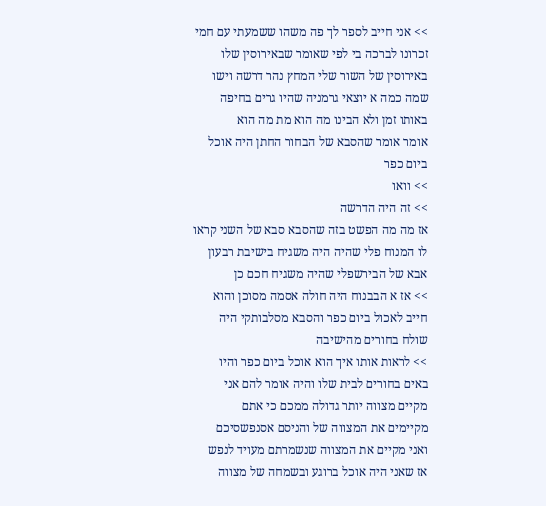>> אני חייב לספר לך פה משהו ששמעתי עם חמי
זכרונו לברכה בי לפי שאומר שבאירוסין שלו
באירוסין של השור שלי המחץ נהר דרשה וישו
שמה כמה א יוצאי גרמניה שהיו גרים בחיפה
באותו זמן ולא הבינו מה הוא מת מה הוא
אומר אומר שהסבא של הבחור החתן היה אוכל
ביום כפר
>> וואו
>> זה היה הדרשה
אז מה מה הפשט בזה שהסבא סבא של השני קראו
לו המנוח פלי שהיה היה משגיח בישיבת רבעון
אבא של הבירשפלי שהיה משגיח חכם כן
>> אז א הבבנוח היה חולה אסמה מסוכן והוא
חייב לאכול ביום כפר והסבא מסלבותקי היה
שולח בחורים מהישיבה
>> לראות אותו איך הוא אוכל ביום כפר והיו
באים בחורים לבית שלו והיה אומר להם אני
מקיים מצווה יותר גדולה ממכם כי אתם
מקיימים את המצווה של והניסם אסנפשסיכם
ואני מקיים את המצווה שנשמרתם מעויד לנפש
אז שאני היה אוכל ברוגע ובשמחה של מצווה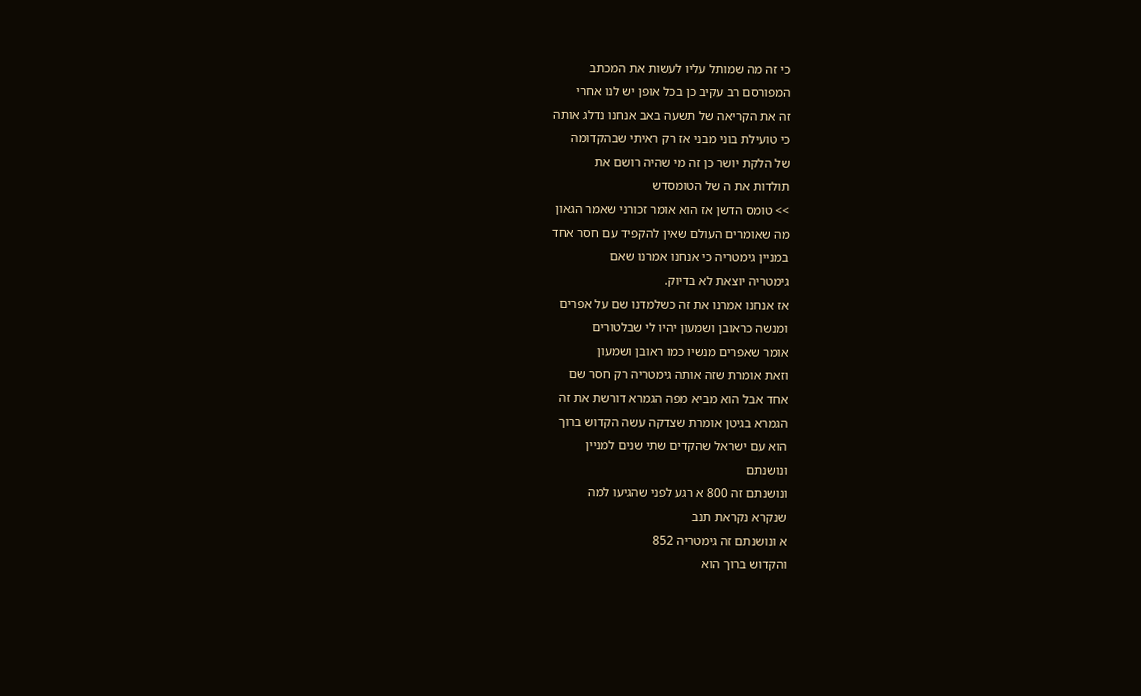כי זה מה שמותל עליו לעשות את המכתב
המפורסם רב עקיב כן בכל אופן יש לנו אחרי
זה את הקריאה של תשעה באב אנחנו נדלג אותה
כי טועילת בוני מבני אז רק ראיתי שבהקדומה
של הלקת יושר כן זה מי שהיה רושם את
תולדות את ה של הטומסדש
>> טומס הדשן אז הוא אומר זכורני שאמר הגאון
מה שאומרים העולם שאין להקפיד עם חסר אחד
במניין גימטריה כי אנחנו אמרנו שאם
גימטריה יוצאת לא בדיוק.
אז אנחנו אמרנו את זה כשלמדנו שם על אפרים
ומנשה כראובן ושמעון יהיו לי שבלטורים
אומר שאפרים מנשיו כמו ראובן ושמעון
וזאת אומרת שזה אותה גימטריה רק חסר שם
אחד אבל הוא מביא מפה הגמרא דורשת את זה
הגמרא בגיטן אומרת שצדקה עשה הקדוש ברוך
הוא עם ישראל שהקדים שתי שנים למניין
ונושנתם
ונושנתם זה 800 א רגע לפני שהגיעו למה
שנקרא נקראת תנב
א ונושנתם זה גימטריה 852
והקדוש ברוך הוא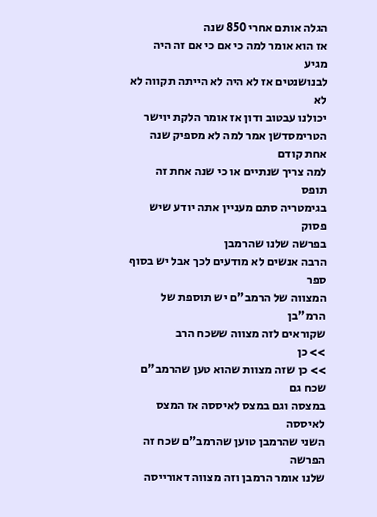הגלה אותם אחרי 850 שנה
אז הוא אומר למה כי אם כי אם זה היה מגיע
לבנושנטים אז לא היה לא הייתה תקווה לא לא
יכולנו עבטוב ודון אז אומר הלקת יוישר
הטרימסדשן אמר למה לא מספיק שנה אחת קודם
למה צריך שנתיים או כי שנה אחת זה תופס
בגימטריה סתם מעניין אתה יודע שיש פסוק
בפרשה שלנו שהרמבן
הרבה אנשים לא מודעים לכך אבל יש בסוף ספר
המצווה של הרמב"ם יש תוספת של הרמ"בן
שקוראים לזה מצווה ששכח הרב
>> כן
>> כן שזה מצוות שהוא טען שהרמב"ם שכח גם
במצסה וגם במצס לאיססה אז המצס לאיססה
השני שהרמבן טוען שהרמב"ם שכח זה הפרשה
שלנו אומר הרמבן וזה מצווה דאורייסה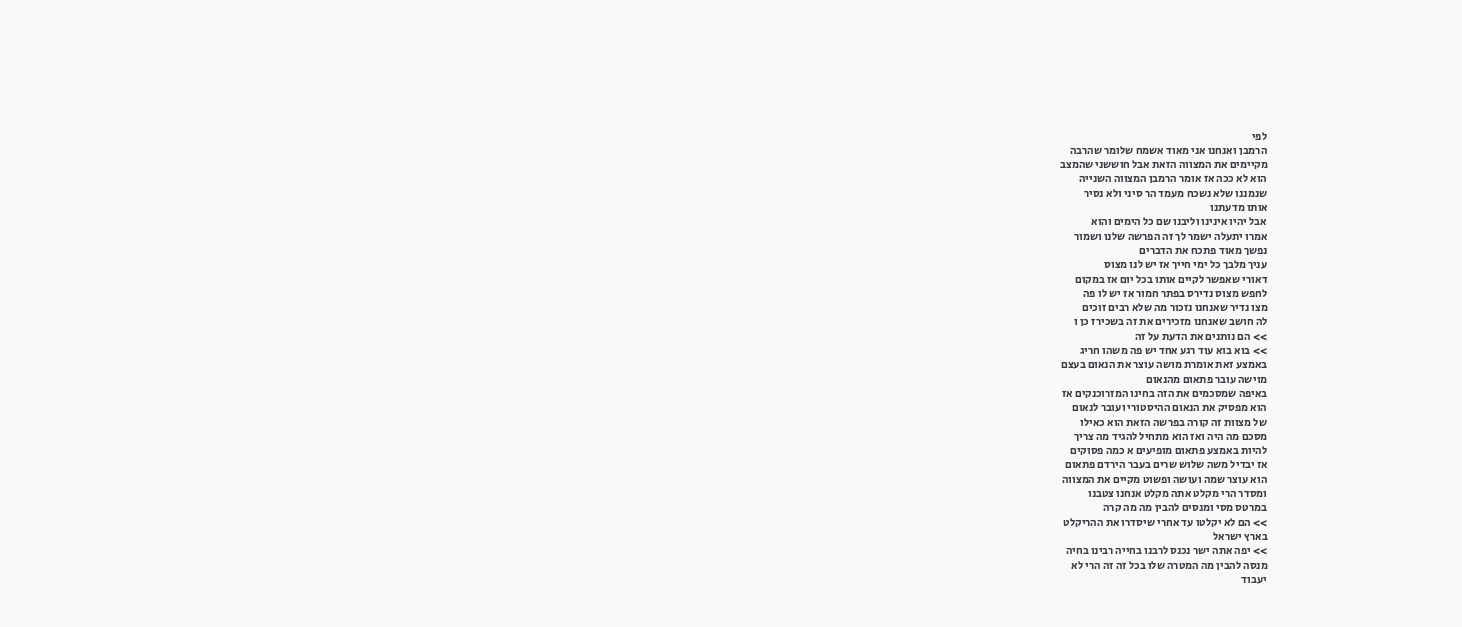לפי
הרמבן ואנחנו אני מאוד אשמח שלומר שהרבה
מקיימים את המצווה הזאת אבל חוששני שהמצב
הוא לא ככה אז אומר הרמבן המצווה השנייה
שנמננו שלא נשכח מעמד הר סיני ולא נסיר
אותו מדעתנו
אבל יהיו אינינו וליבנו שם כל הימים והוא
אמרו יתעלה ישמר לך זה הפרשה שלנו ושמור
נפשך מאוד פתכח את הדברים
עניך מלבך כל ימי חייך אז יש לנו מצוס
דאורי שאפשר לקיים אותו בכל יום אז במקום
לחפש מצוס נדירס בפתר חמור אז יש לו פה
מצו נדיר שאנחנו נזכור מה שלא רבים זוכים
לה חושב שאנחנו מזכירים את זה בשכירז כן ו
>> הם נותנים את הדעת על זה
>> בוא בוא עוד רגע אחד יש פה משהו חריג
באמצע זאת אומרת מושה עוצר את הנאום בעצם
מוישה עובר פתאום מהנאום
באיפה שמסכמים את הזה בחינו המזרוכנקים אז
הוא מפסיק את הנאום ההיסטורי ועובר לנאום
של מצוות זה קורה בפרשה הזאת הוא כאילו
מסכם מה היה ואז הוא מתחיל להגיד מה צריך
להיות באמצע פתאום מופיעים א כמה פסוקים
אז יבדיל משה שלוש שרים בעבר הירדם פתאום
הוא עוצר שמה ועושה ופשוט מקיים את המצווה
ומסדר הרי מקלט אתה מקלט אנחנו צטבנו
במרטס מסי ומנסים להבין מה מה קרה
>> הם לא יקלטו עד אחרי שיסדרו את ההריקלט
בארץ ישראל
>> יפה אתה ישר נכנס לרבנו בחייה רבינו בחיה
מנסה להבין מה המטרה שלו בכל זה זה הרי לא
יעבוד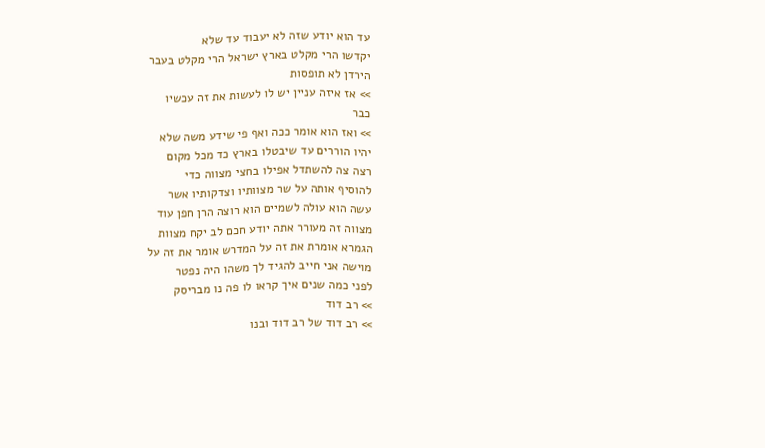עד הוא יודע שזה לא יעבוד עד שלא
יקדשו הרי מקלט בארץ ישראל הרי מקלט בעבר
הירדן לא תופסות
>> אז איזה עניין יש לו לעשות את זה עכשיו
כבר
>> ואז הוא אומר ככה ואף פי שידע משה שלא
יהיו הוררים עד שיבטלו בארץ כד מכל מקום
רצה צה להשתדל אפילו בחצי מצווה כדי
להוסיף אותה על שר מצוותיו וצדקותיו אשר
עשה הוא עולה לשמיים הוא רוצה הרן חפן עוד
מצווה זה מעורר אתה יודע חכם לב יקח מצוות
הגמרא אומרת את זה על המדרש אומר את זה על
מוישה אני חייב להגיד לך משהו היה נפטר
לפני כמה שנים איך קראו לו פה נו מבריסק
>> רב דוד
>> רב דוד של רב דוד ובנו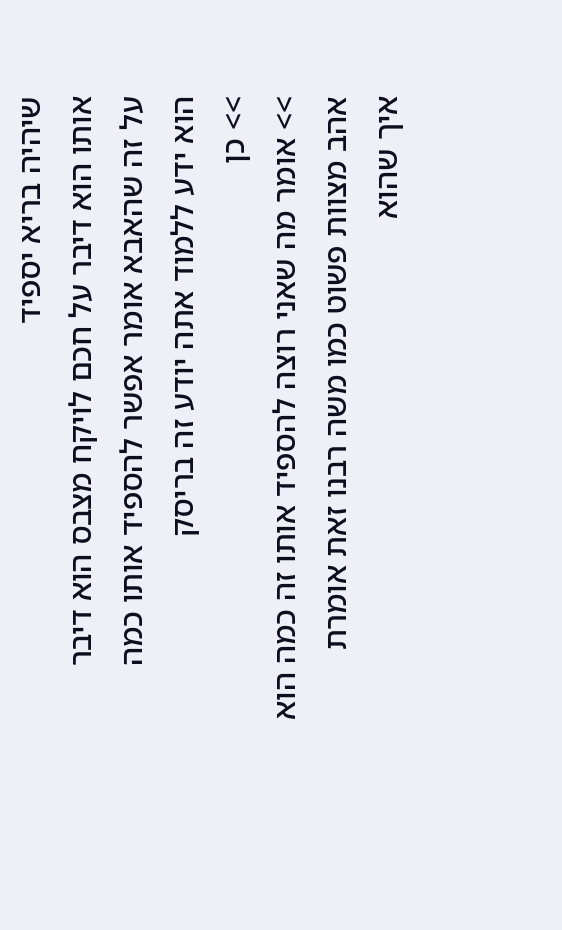שיהיה בריא יספיד
אותו הוא דיבר על חכם לויקח מצבס הוא דיבר
על זה שהאבא אומר אפשר להספיד אותו כמה
הוא ידע ללמוד אתה יודע זה בריסק
>> כן
>> אומר מה שאני רוצה להספיד אותו זה כמה הוא
אהב מצוות פשוט כמו משה רבנו זאת אומרת
איך שהוא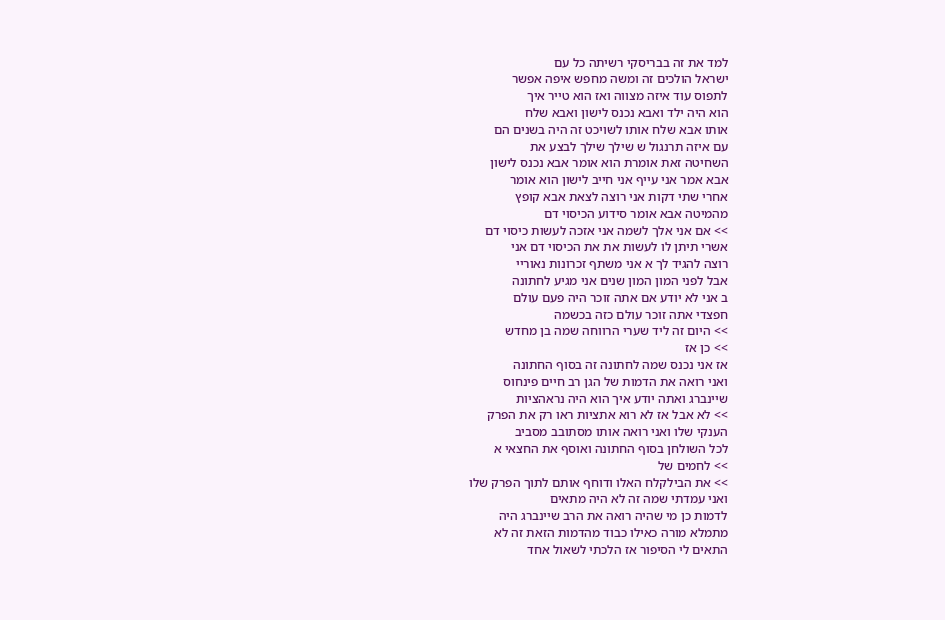למד את זה בבריסקי רשיתה כל עם
ישראל הולכים זה ומשה מחפש איפה אפשר
לתפוס עוד איזה מצווה ואז הוא טייר איך
הוא היה ילד ואבא נכנס לישון ואבא שלח
אותו אבא שלח אותו לשויכט זה היה בשנים הם
עם איזה תרנגול ש שילך שילך לבצע את
השחיטה זאת אומרת הוא אומר אבא נכנס לישון
אבא אמר אני עייף אני חייב לישון הוא אומר
אחרי שתי דקות אני רוצה לצאת אבא קופץ
מהמיטה אבא אומר סידוע הכיסוי דם
>> אם אני אלך לשמה אני אזכה לעשות כיסוי דם
אשרי תיתן לו לעשות את את הכיסוי דם אני
רוצה להגיד לך א אני משתף זכרונות נאוריי
אבל לפני המון המון שנים אני מגיע לחתונה
ב אני לא יודע אם אתה זוכר היה פעם עולם
חפצדי אתה זוכר עולם כזה בכשמה
>> היום זה ליד שערי הרווחה שמה בן מחדש
>> כן אז
אז אני נכנס שמה לחתונה זה בסוף החתונה
ואני רואה את הדמות של הגן רב חיים פינחוס
שיינברג ואתה יודע איך הוא היה נראהציות
>> לא אבל אז לא רוא אתציות ראו רק את הפרק
הענקי שלו ואני רואה אותו מסתובב מסביב
לכל השולחן בסוף החתונה ואוסף את החצאי א
>> לחמים של
>> את הבילקלח האלו ודוחף אותם לתוך הפרק שלו
ואני עמדתי שמה זה לא היה מתאים
לדמות כן מי שהיה רואה את הרב שיינברג היה
מתמלא מורה כאילו כבוד מהדמות הזאת זה לא
התאים לי הסיפור אז הלכתי לשאול אחד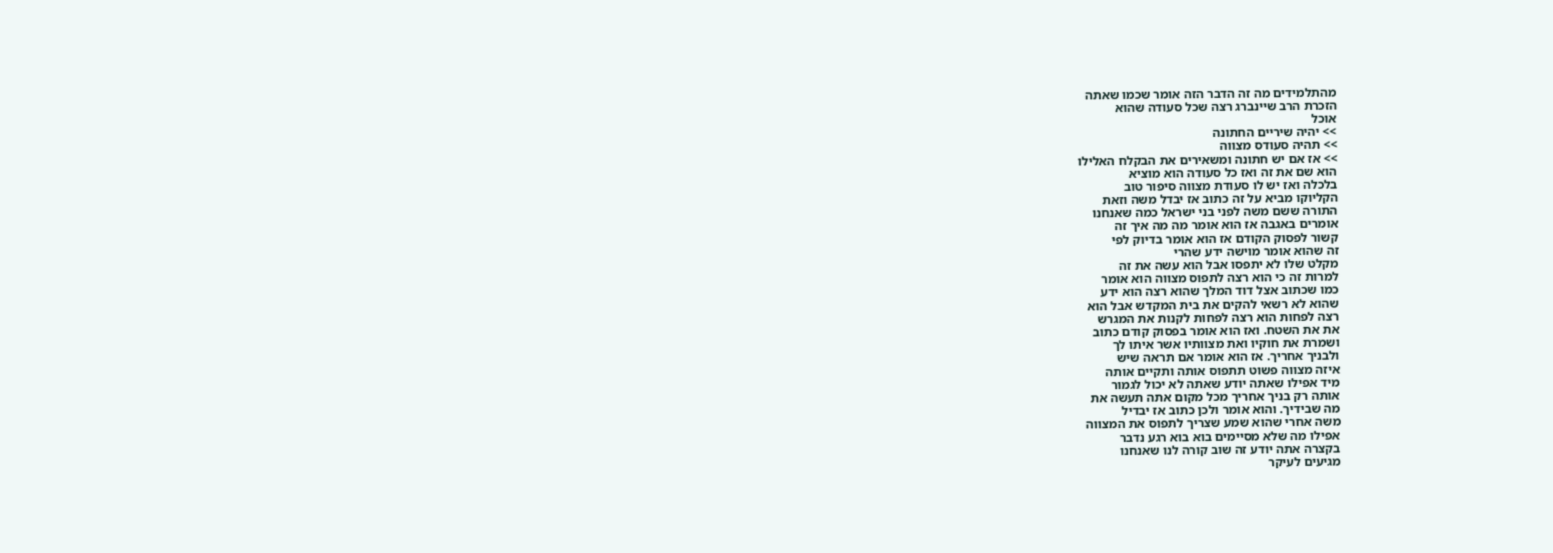מהתלמידים מה זה הדבר הזה אומר שכמו שאתה
הזכרת הרב שיינברג רצה שכל סעודה שהוא
אוכל
>> יהיה שיריים החתונה
>> תהיה סעודס מצווה
>> אז אם יש חתונה ומשאירים את הבקלח האלילו
הוא שם את זה ואז כל סעודה הוא מוציא
בלכלה ואז יש לו סעודת מצווה סיפור טוב
הקליוקו מביא על זה כתוב אז יבדל משה וזאת
התורה ששם משה לפני בני ישראל כמה שאנחנו
אומרים באגבה אז הוא אומר מה מה איך זה
קשור לפסוק הקודם אז הוא אומר בדיוק לפי
זה שהוא אומר מוישה ידע שהרי
מקלט שלו לא יתפסו אבל הוא עשה את זה
למרות זה כי הוא רצה לתפוס מצווה הוא אומר
כמו שכתוב אצל דוד המלך שהוא רצה הוא ידע
שהוא לא רשאי להקים את בית המקדש אבל הוא
רצה לפחות הוא רצה לפחות לקנות את המגרש
את את השטח. ואז הוא אומר בפסוק קודם כתוב
ושמרת את חוקיו ואת מצוותיו אשר איתו לך
ולבניך אחריך. אז הוא אומר אם תראה שיש
איזה מצווה פשוט תתפוס אותה ותקיים אותה
מיד אפילו שאתה יודע שאתה לא יכול לגמור
אותה רק בניך אחריך מכל מקום אתה תעשה את
מה שבידיך. והוא אומר ולכן כתוב אז יבדיל
משה אחרי שהוא שמע שצריך לתפוס את המצווה
אפילו מה שלא מסיימים בוא בוא רגע נדבר
בקצרה אתה יודע זה שוב קורה לנו שאנחנו
מגיעים לעיקר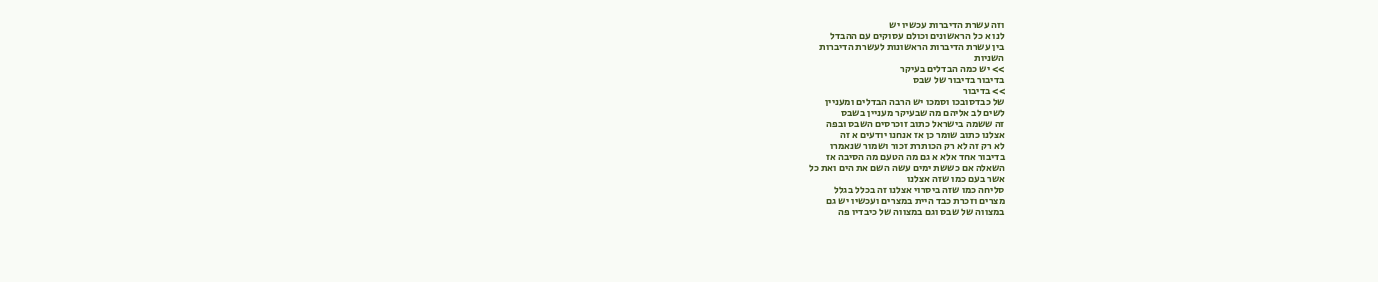וזה עשרת הדיברות עכשיו יש
לנו א כל הראשונים וכולם עסוקים עם ההבדל
בין עשרת הדיברות הראשונות לעשרת הדיברות
השניות
>> יש כמה הבדלים בעיקר
בדיבור בדיבור של שבס
>> בדיבור
של כבדסובכו וסמכו יש הרבה הבדלים ומעניין
לשים לב אליהם מה שבעיקר מעניין בשבס
זה ששמה בישראל כתוב זוכרסים השבס ובפה
אצלנו כתוב שומר כן אז אנחנו יודעים א זה
לא רק זה לא רק הכותרת זכור ושמור שנאמרו
בדיבור אחד אלא א גם מה הטעם מה הסיבה אז
השאלה אם כששת ימים עשה השם את הים ואת כל
אשר בעם כמו שזה אצלנו
סליחה כמו שזה ביסרוי אצלנו זה בכלל בגלל
מצרים וזכרת כבד היית במצרים ועכשיו יש גם
במצווה של שבס וגם במצווה של כיבדיו פה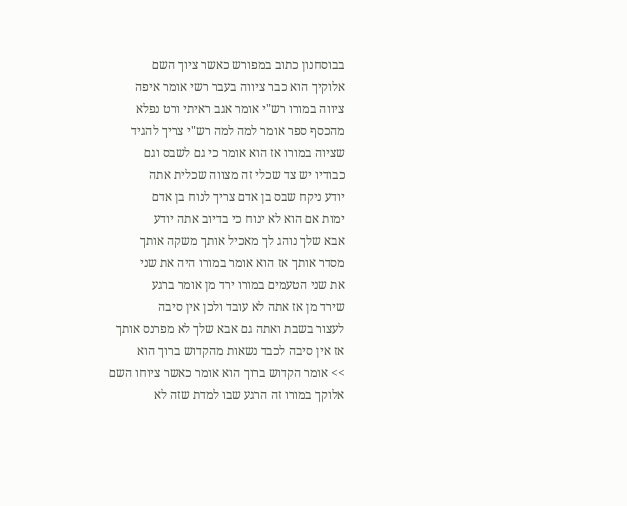בבוסחנון כתוב במפורש כאשר ציוך השם
אלוקיך הוא כבר ציווה בעבר רשי אומר איפה
ציווה במורו רש"י אומר אגב ראיתי ורט נפלא
מהכסף ספר אומר למה למה רש"י צריך להגיד
שציוה במורו אז הוא אומר כי גם לשבס וגם
כבודיו יש צד שכלי זה מצווה שכלית אתה
יודע ניקח שבס בן אדם צריך לנוח בן אדם
ימות אם הוא לא ינוח כי בדיוב אתה יודע
אבא שלך נוהג לך מאכיל אותך משקה אותך
מסדר אותך אז הוא אומר במורו היה את שני
את שני הטעמים במורו ירד מן אומר ברגע
שירד מן אז אתה לא עובד ולכן אין סיבה
לעצור בשבת ואתה גם אבא שלך לא מפרנס אותך
אז אין סיבה לכבד נשאות מהקדוש ברוך הוא
>> אומר הקדוש ברוך הוא אומר כאשר ציוחו השם
אלוקך במורו זה הרגע שבו למדת שזה לא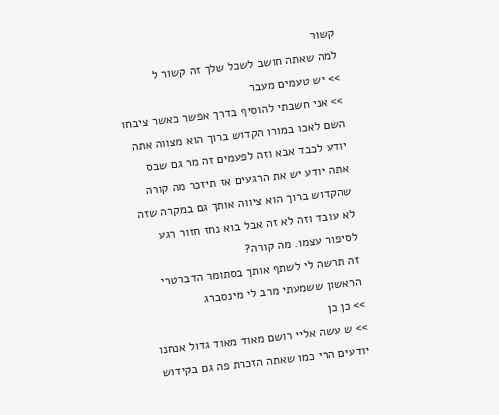קשור
למה שאתה חושב לשכל שלך זה קשור ל
>> יש טעמים מעבר
>> אני חשבתי להוסיף בדרך אפשר כאשר ציבחו
השם לאכו במורו הקדוש ברוך הוא מצווה אתה
יודע לכבד אבא וזה לפעמים זה מר גם שבס
אתה יודע יש את הרגעים אז תיזכר מה קורה
שהקדוש ברוך הוא ציווה אותך גם במקרה שזה
לא עובד וזה לא זה אבל בוא נחז חזור רגע
לסיפור עצמו. מה קורה?
זה תרשה לי לשתף אותך בסתומר הדברטרי
הראשון ששמעתי מרב לי מינסברג
>> כן כן
>> ש עשה אליי רושם מאוד מאוד גדול אנחנו
יודעים הרי כמו שאתה הזכרת פה גם בקידוש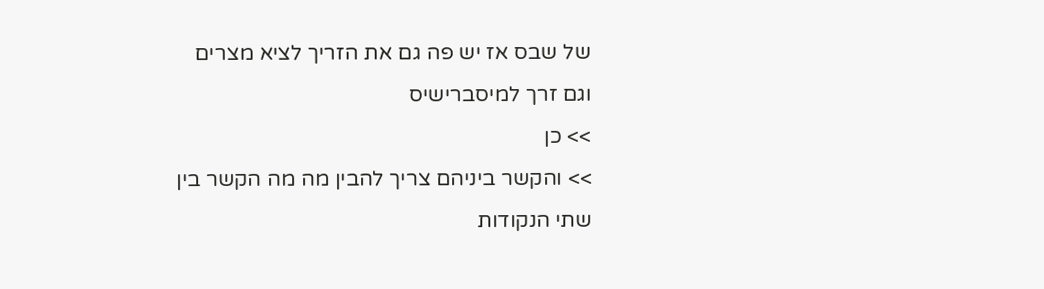של שבס אז יש פה גם את הזריך לציא מצרים
וגם זרך למיסברישיס
>> כן
>> והקשר ביניהם צריך להבין מה מה הקשר בין
שתי הנקודות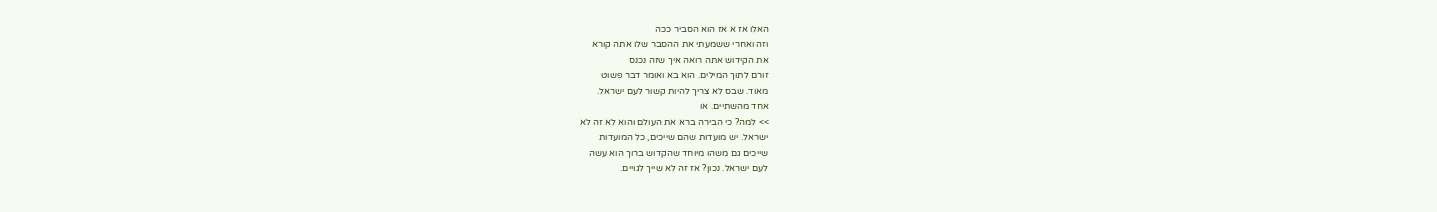האלו אז א אז הוא הסביר ככה
וזה ואחרי ששמעתי את ההסבר שלו אתה קורא
את הקידוש אתה רואה איך שזה נכנס
זורם לתוך המילים. הוא בא ואומר דבר פשוט
מאוד. שבס לא צריך להיות קשור לעם ישראל.
אחד מהשתיים. או
>> למה? כי הבירה ברא את העולם והוא לא זה לא
ישראל. יש מועדות שהם שייכים, כל המועדות
שייכים גם משהו מיוחד שהקדוש ברוך הוא עשה
לעם ישראל. נכון? אז זה לא שייך לגויים.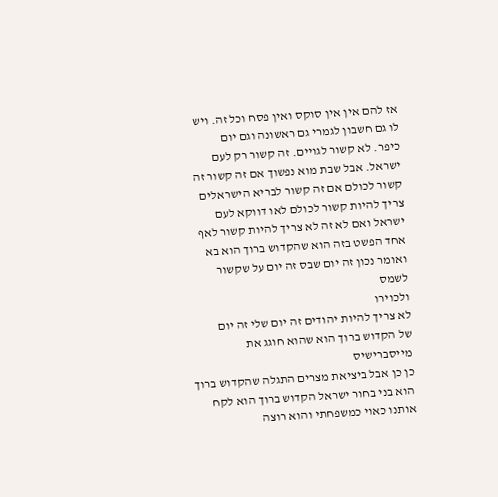אז להם אין אין סוקס ואין פסח וכל זה. ויש
לו גם חשבון לגמרי גם ראשונה וגם יום
כיפר. לא קשור לגויים. זה קשור רק לעם
ישראל. אבל שבת מוא נפשוך אם זה קשור זה
קשור לכולם אם זה קשור לבריא הישראלים
צריך להיות קשור לכולם לאו דווקא לעם
ישראל ואם לא זה לא צריך להיות קשור לאף
אחד הפשט בזה הוא שהקדוש ברוך הוא בא
ואומר נכון זה יום שבס זה יום על שקשור
לשמס
ולכוירו
לא צריך להיות יהודים זה יום שלי זה יום
של הקדוש ברוך הוא שהוא חוגג את
מייסברישיס
כן כן אבל ביציאת מצרים התגלה שהקדוש ברוך
הוא בני בחור ישראל הקדוש ברוך הוא לקח
אותנו כאוי כמשפחתי והוא רוצה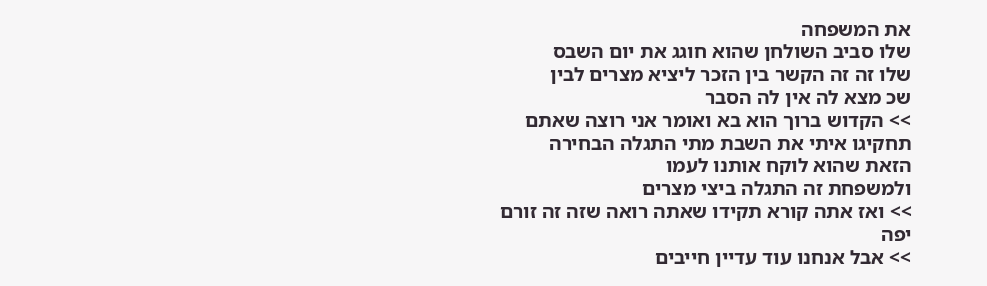את המשפחה
שלו סביב השולחן שהוא חוגג את יום השבס
שלו זה זה הקשר בין הזכר ליציא מצרים לבין
שכ מצא לה אין לה הסבר
>> הקדוש ברוך הוא בא ואומר אני רוצה שאתם
תחקיגו איתי את השבת מתי התגלה הבחירה
הזאת שהוא לוקח אותנו לעמו
ולמשפחת זה התגלה ביצי מצרים
>> ואז אתה קורא תקידו שאתה רואה שזה זה זורם
יפה
>> אבל אנחנו עוד עדיין חייבים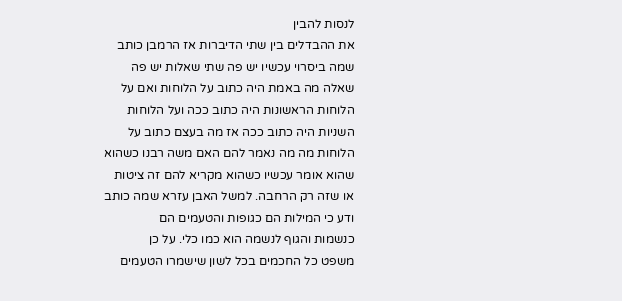לנסות להבין
את ההבדלים בין שתי הדיברות אז הרמבן כותב
שמה ביסרוי עכשיו יש פה שתי שאלות יש פה
שאלה מה באמת היה כתוב על הלוחות ואם על
הלוחות הראשונות היה כתוב ככה ועל הלוחות
השניות היה כתוב ככה אז מה בעצם כתוב על
הלוחות מה מה נאמר להם האם משה רבנו כשהוא
שהוא אומר עכשיו כשהוא מקריא להם זה ציטות
או שזה רק הרחבה. למשל האבן עזרא שמה כותב
ודע כי המילות הם כגופות והטעמים הם
כנשמות והגוף לנשמה הוא כמו כלי. על כן
משפט כל החכמים בכל לשון שישמרו הטעמים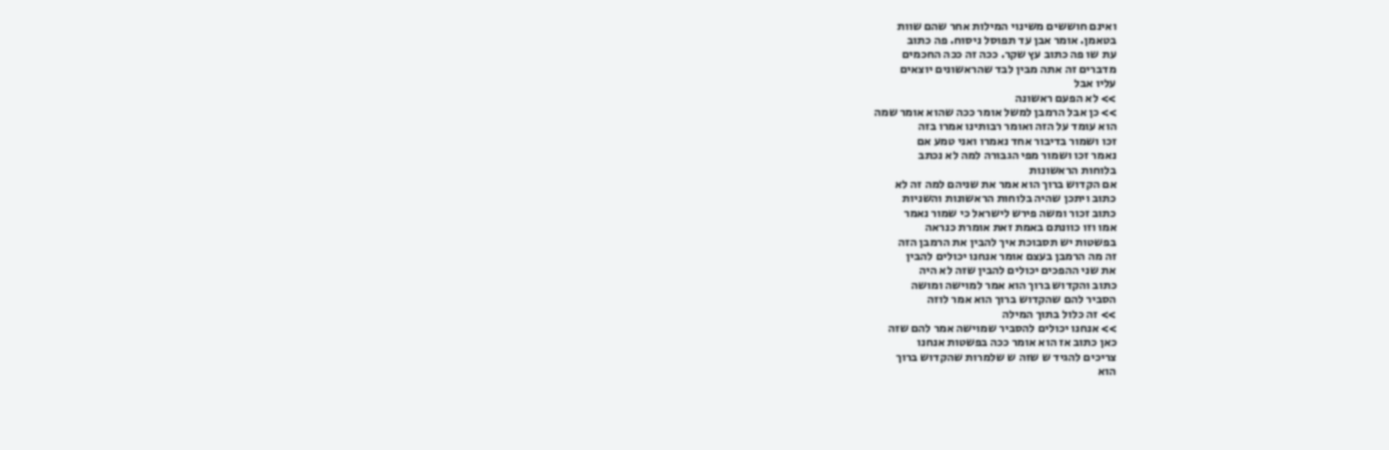ואינם חוששים משינוי המילות אחר שהם שוות
בטאמן. אומר אבן עד תפוסל ניסוח. פה כתוב
עת שו פה כתוב עץ שקר. ככה זה ככה החכמים
מדברים זה אתה מבין לבד שהראשונים יוצאים
עליו אבל
>> לא הפעם ראשונה
>> כן אבל הרמבן למשל אומר ככה שהוא אומר שמה
הוא עומד על הזה ואומר רבותינו אמרו בזה
זכו ושמור בדיבור אחד נאמרו ואני טמע אם
נאמר זכו ושמור מפי הגבורה למה לא נכתב
בלוחות הראשונות
אם הקדוש ברוך הוא אמר את שניהם למה זה לא
כתוב ויתכן שהיה בלוחות הראשונות והשניות
כתוב זכור ומשה פירש לישראל כי שמור נאמר
אמו וזו כוונתם באמת זאת אומרת כנראה
בפשטות יש תסבוכת איך להבין את הרמבן הזה
זה מה הרמבן בעצם אומר אנחנו יכולים להבין
את שני ההפכים יכולים להבין שזה לא היה
כתוב והקדוש ברוך הוא אמר למוישה ומושה
הסביר להם שהקדוש ברוך הוא אמר לוזה
>> זה כלול בתוך המילה
>> אנחנו יכולים להסביר שמוישה אמר להם שזה
כאן כתוב אז הוא אומר ככה בפשטות אנחנו
צריכים להגיד ש שזה ש שלמרות שהקדוש ברוך
הוא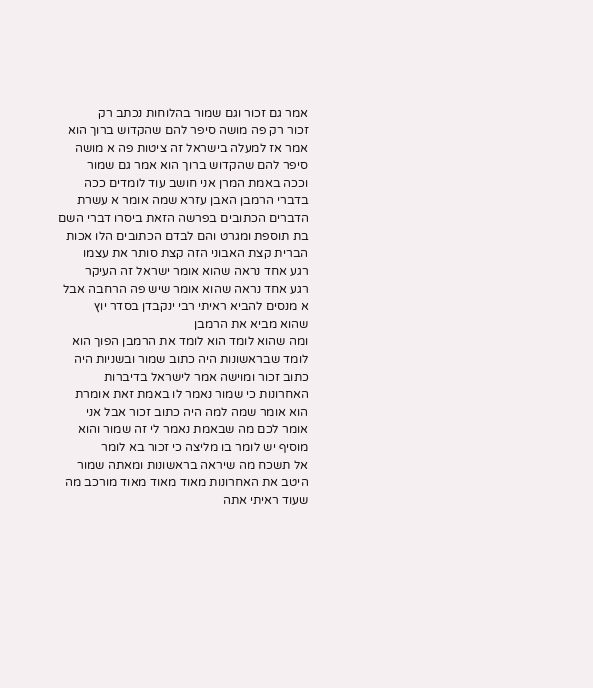אמר גם זכור וגם שמור בהלוחות נכתב רק
זכור רק פה מושה סיפר להם שהקדוש ברוך הוא
אמר אז למעלה בישראל זה ציטות פה א מושה
סיפר להם שהקדוש ברוך הוא אמר גם שמור
וככה באמת המרן אני חושב עוד לומדים ככה
בדברי הרמבן האבן עזרא שמה אומר א עשרת
הדברים הכתובים בפרשה הזאת ביסרו דברי השם
בת תוספת ומגרט והם לבדם הכתובים הלו אכות
הברית קצת האבוני הזה קצת סותר את עצמו
רגע אחד נראה שהוא אומר ישראל זה העיקר
רגע אחד נראה שהוא אומר שיש פה הרחבה אבל
א מנסים להביא ראיתי רבי ינקבדן בסדר יוץ
שהוא מביא את הרמבן
ומה שהוא לומד הוא לומד את הרמבן הפוך הוא
לומד שבראשונות היה כתוב שמור ובשניות היה
כתוב זכור ומוישה אמר לישראל בדיברות
האחרונות כי שמור נאמר לו באמת זאת אומרת
הוא אומר שמה למה היה כתוב זכור אבל אני
אומר לכם מה שבאמת נאמר לי זה שמור והוא
מוסיף יש לומר בו מליצה כי זכור בא לומר
אל תשכח מה שיראה בראשונות ומאתה שמור
היטב את האחרונות מאוד מאוד מאוד מורכב מה
שעוד ראיתי אתה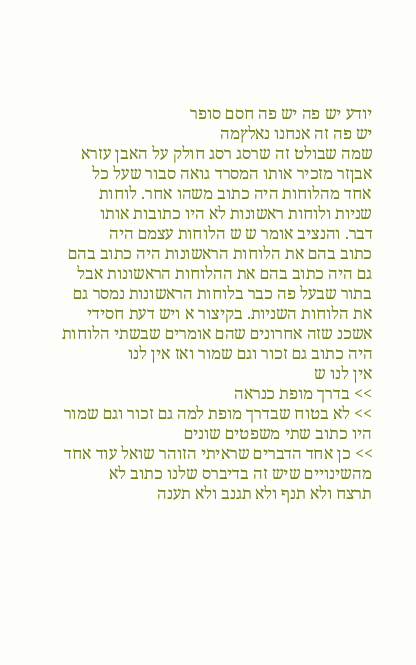יודע יש פה יש פה חסם סופר
יש פה זה אנחנו נאלץמה
שמה שבולט זה שרסג רסג חולק על האבן עזרא
אבןזר מזכיר אותו המסרד גואה סבור שעל כל
אחד מהלוחות היה כתוב משהו אחר. לוחות
שניות ולוחות ראשונות לא היו כתובות אותו
דבר. והנציב אומר ש ש הלוחות עצמם היה
כתוב בהם את הלוחות הראשונות היה כתוב בהם
גם היה כתוב בהם את ההלוחות הראשונות אבל
בתור שבעל פה כבר בלוחות הראשונות נמסר גם
את הלוחות השניות. בקיצור א ויש דעת חסידי
אשכנ שזה אחרונים שהם אומרים שבשתי הלוחות
היה כתוב גם זכור וגם שמור ואז אין לנו
אין לנו ש
>> בדרך מופת כנראה
>> לא בטוח שבדרך מופת למה גם זכור וגם שמור
היו כתוב שתי משפטים שונים
>> כן אחד הדברים שראיתי הזוהר שואל עוד אחד
מהשינויים שיש זה בדיברס שלנו כתוב לא
תרצח ולא תנף ולא תגנב ולא תענה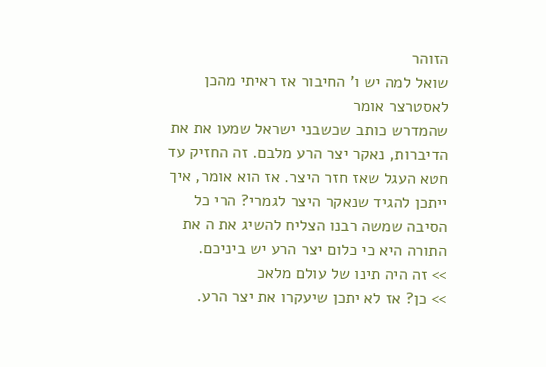הזוהר
שואל למה יש ו' החיבור אז ראיתי מהכן
לאסטרצר אומר
שהמדרש כותב שכשבני ישראל שמעו את את
הדיברות, נאקר יצר הרע מלבם. זה החזיק עד
חטא העגל שאז חזר היצר. אז הוא אומר, איך
ייתכן להגיד שנאקר היצר לגמרי? הרי כל
הסיבה שמשה רבנו הצליח להשיג את ה את
התורה היא כי כלום יצר הרע יש ביניכם.
>> זה היה תינו של עולם מלאכ
>> כן? אז לא יתכן שיעקרו את יצר הרע.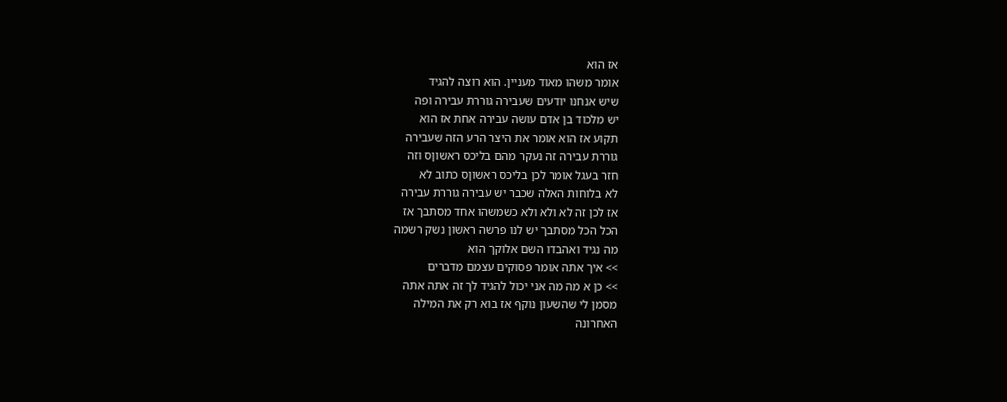אז הוא
אומר משהו מאוד מעניין. הוא רוצה להגיד
שיש אנחנו יודעים שעבירה גוררת עבירה ופה
יש מלכוד בן אדם עושה עבירה אחת אז הוא
תקוע אז הוא אומר את היצר הרע הזה שעבירה
גוררת עבירה זה נעקר מהם בליכס ראשוןס וזה
חזר בעגל אומר לכן בליכס ראשוןס כתוב לא
לא בלוחות האלה שכבר יש עבירה גוררת עבירה
אז לכן זה לא ולא ולא כשמשהו אחד מסתבך אז
הכל הכל מסתבך יש לנו פרשה ראשון נשק רשמה
מה נגיד ואהבדו השם אלוקך הוא
>> איך אתה אומר פסוקים עצמם מדברים
>> כן א מה מה אני יכול להגיד לך זה אתה אתה
מסמן לי שהשעון נוקף אז בוא רק את המילה
האחרונה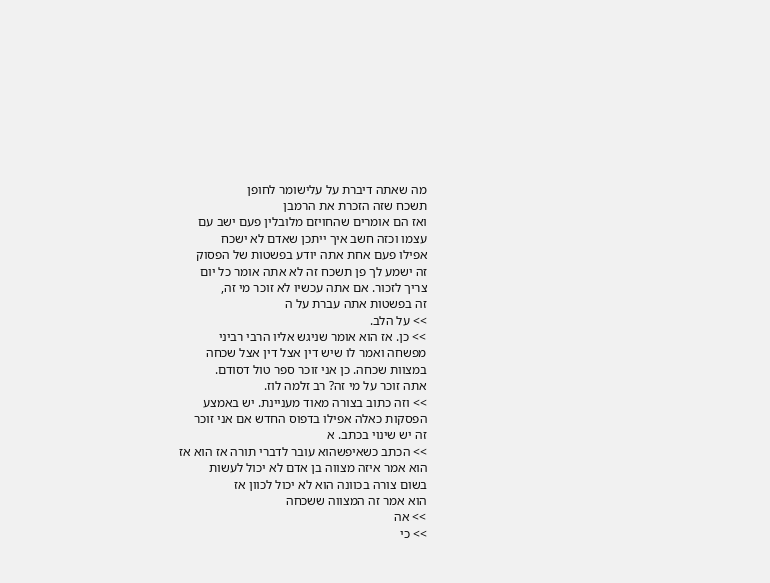מה שאתה דיברת על עלישומר לחופן
תשכח שזה הזכרת את הרמבן
ואז הם אומרים שהחויזם מלובלין פעם ישב עם
עצמו וכזה חשב איך ייתכן שאדם לא ישכח
אפילו פעם אחת אתה יודע בפשטות של הפסוק
זה ישמע לך פן תשכח זה לא אתה אומר כל יום
צריך לזכור. אם אתה עכשיו לא זוכר מי זה,
זה בפשטות אתה עברת על ה
>> על הלב.
>> כן. אז הוא אומר שניגש אליו הרבי רביני
מפשחה ואמר לו שיש דין אצל דין אצל שכחה
במצוות שכחה. כן אני זוכר ספר טול דסודם.
אתה זוכר על מי זה? רב זלמה לוז.
>> וזה כתוב בצורה מאוד מעניינת. יש באמצע
הפסקות כאלה אפילו בדפוס החדש אם אני זוכר
זה יש שינוי בכתב. א
>> הכתב כשאיפשהוא עובר לדברי תורה אז הוא אז
הוא אמר איזה מצווה בן אדם לא יכול לעשות
בשום צורה בכוונה הוא לא יכול לכוון אז
הוא אמר זה המצווה ששכחה
>> אה
>> כי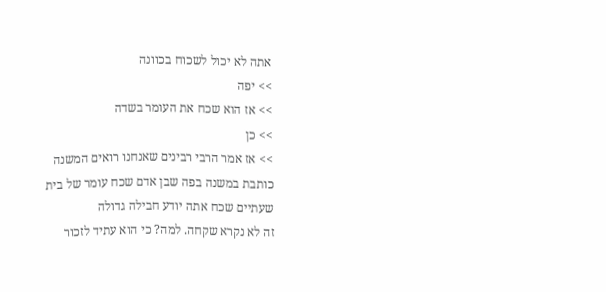אתה לא יכול לשכוח בכוונה
>> יפה
>> אז הוא שכח את העומר בשדה
>> כן
>> אז אמר הרבי רבינים שאנחנו רואים המשנה
כותבת במשנה בפה שבן אדם שכח עומר של בית
שעתיים שכח אתה יודע חבילה גדולה
זה לא נקרא שקחה. למה? כי הוא עתיד לזכור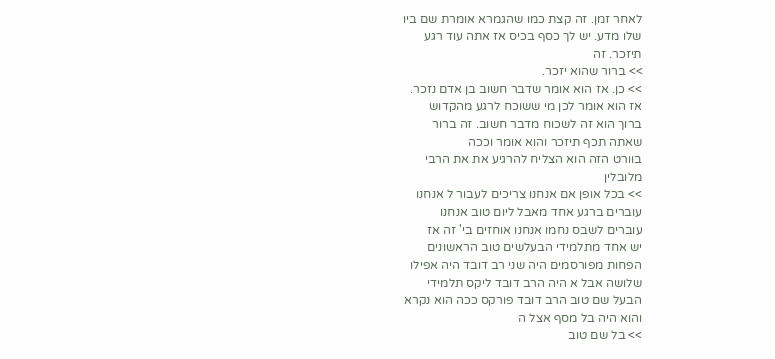לאחר זמן. זה קצת כמו שהגמרא אומרת שם ביו
שלו מדע. יש לך כסף בכיס אז אתה עוד רגע
תיזכר. זה
>> ברור שהוא יזכר.
>> כן. אז הוא אומר שדבר חשוב בן אדם נזכר.
אז הוא אומר לכן מי ששוכח לרגע מהקדוש
ברוך הוא זה לשכוח מדבר חשוב. זה ברור
שאתה תכף תיזכר והוא אומר וככה
בוורט הזה הוא הצליח להרגיע את את הרבי
מלובלין
>> בכל אופן אם אנחנו צריכים לעבור ל אנחנו
עוברים ברגע אחד מאבל ליום טוב אנחנו
עוברים לשבס נחמו אנחנו אוחזים בי' זה אז
יש אחד מתלמידי הבעלשים טוב הראשונים
הפחות מפורסמים היה שני רב דובד היה אפילו
שלושה אבל א היה הרב דובד ליקס תלמידי
הבעל שם טוב הרב דובד פורקס ככה הוא נקרא
והוא היה בל מסף אצל ה
>> בל שם טוב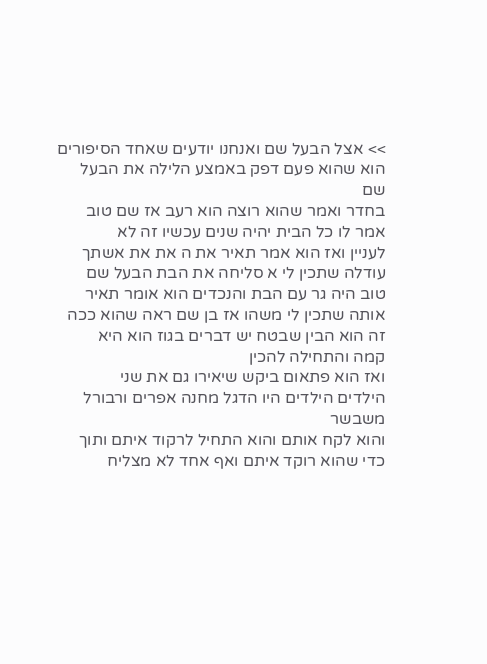>> אצל הבעל שם ואנחנו יודעים שאחד הסיפורים
הוא שהוא פעם דפק באמצע הלילה את הבעל שם
בחדר ואמר שהוא רוצה הוא רעב אז שם טוב
אמר לו כל הבית יהיה שנים עכשיו זה לא
לעניין ואז הוא אמר תאיר את ה את את אשתך
עודלה שתכין לי א סליחה את הבת הבעל שם
טוב היה גר עם הבת והנכדים הוא אומר תאיר
אותה שתכין לי משהו אז בן שם ראה שהוא ככה
זה הוא הבין שבטח יש דברים בגוז הוא היא
קמה והתחילה להכין
ואז הוא פתאום ביקש שיאירו גם את שני
הילדים הילדים היו הדגל מחנה אפרים ורבורל
משבשר
והוא לקח אותם והוא התחיל לרקוד איתם ותוך
כדי שהוא רוקד איתם ואף אחד לא מצליח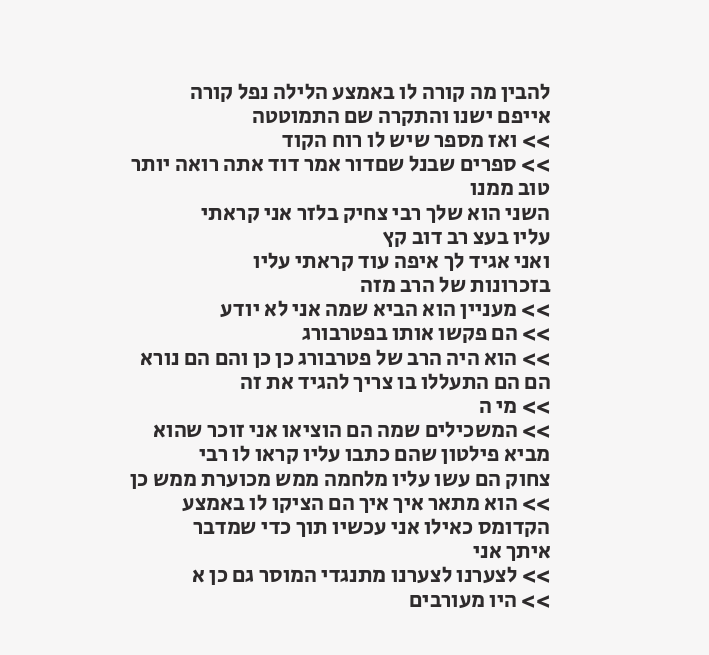להבין מה קורה לו באמצע הלילה נפל קורה
אייפם ישנו והתקרה שם התמוטטה
>> ואז מספר שיש לו רוח הקוד
>> ספרים שבנל שםדור אמר דוד אתה רואה יותר
טוב ממנו
השני הוא שלך רבי צחיק בלזר אני קראתי
עליו בעצ רב דוב קץ
ואני אגיד לך איפה עוד קראתי עליו
בזכרונות של הרב מזה
>> מעניין הוא הביא שמה אני לא יודע
>> הם פקשו אותו בפטרבורג
>> הוא היה הרב של פטרבורג כן כן והם הם נורא
הם הם התעללו בו צריך להגיד את זה
>> מי ה
>> המשכילים שמה הם הוציאו אני זוכר שהוא
מביא פילטון שהם כתבו עליו קראו לו רבי
צחוק הם עשו עליו מלחמה ממש מכוערת ממש כן
>> הוא מתאר איך איך הם הציקו לו באמצע
הקדומס כאילו אני עכשיו תוך כדי שמדבר
איתך אני
>> לצערנו לצערנו מתנגדי המוסר גם כן א
>> היו מעורבים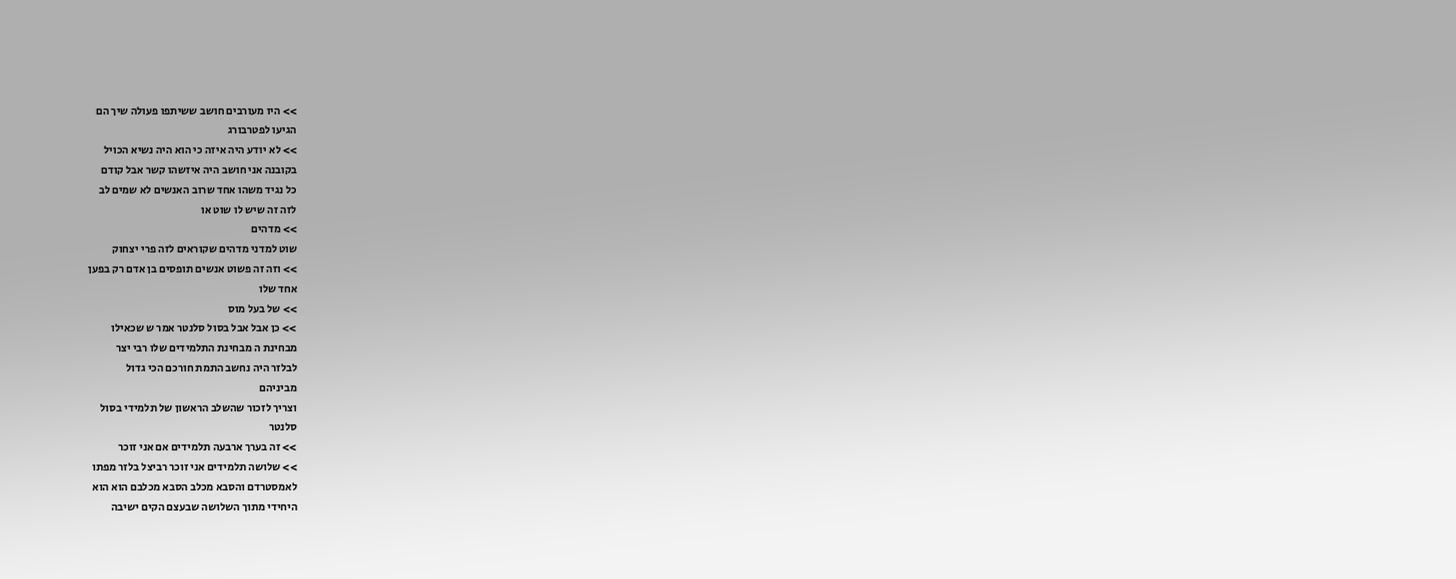>> היו מעורבים חושב ששיתפו פעולה שיך הם
הגיעו לפטרבורג
>> לא יודע היה איזה כי הוא היה נשיא הכויל
בקובנה אני חושב היה איזשהו קשר אבל קודם
כל נגיד משהו אחד שרוב האנשים לא שמים לב
לזה זה שיש לו שוט או
>> מדהים
שוט למדני מדהים שקוראים לזה פרי יצחוק
>> וזה זה פשוט אנשים תופסים בן אדם רק בפען
אחד שלו
>> של בעל מוס
>> כן אבל אבל בסול סלנטר אמר ש שכאילו
מבחינת ה מבחינת התלמידים שלו רבי יצר
לבלזר היה נחשב התמת חורכם הכי גדול
מביניהם
וצריך לזכור שהשלב הראשון של תלמידי בסול
סלנטר
>> זה בערך ארבעה תלמידים אם אני זוכר
>> שלושה תלמידים אני זוכר רביצל בלזר מפתו
לאמסטרדם והסבא מכלב הסבא מכלבם הוא הוא
היחידי מתוך השלושה שבעצם הקים ישיבה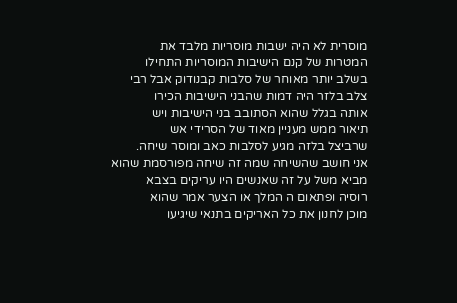מוסרית לא היה ישבות מוסריות מלבד את
המטרות של קנם הישיבות המוסריות התחילו
בשלב יותר מאוחר של סלבות קבנודוק אבל רבי
צלב בלזר היה דמות שהבני הישיבות הכירו
אותה בגלל שהוא הסתובב בני הישיבות ויש
תיאור ממש מעניין מאוד של הסרידי אש
שרביצל בלזה מגיע לסלבות כאב ומוסר שיחה.
אני חושב שהשיחה שמה זה שיחה מפורסמת שהוא
מביא משל על זה שאנשים היו עריקים בצבא
רוסיה ופתאום ה המלך או הצער אמר שהוא
מוכן לחנון את כל האריקים בתנאי שיגיעו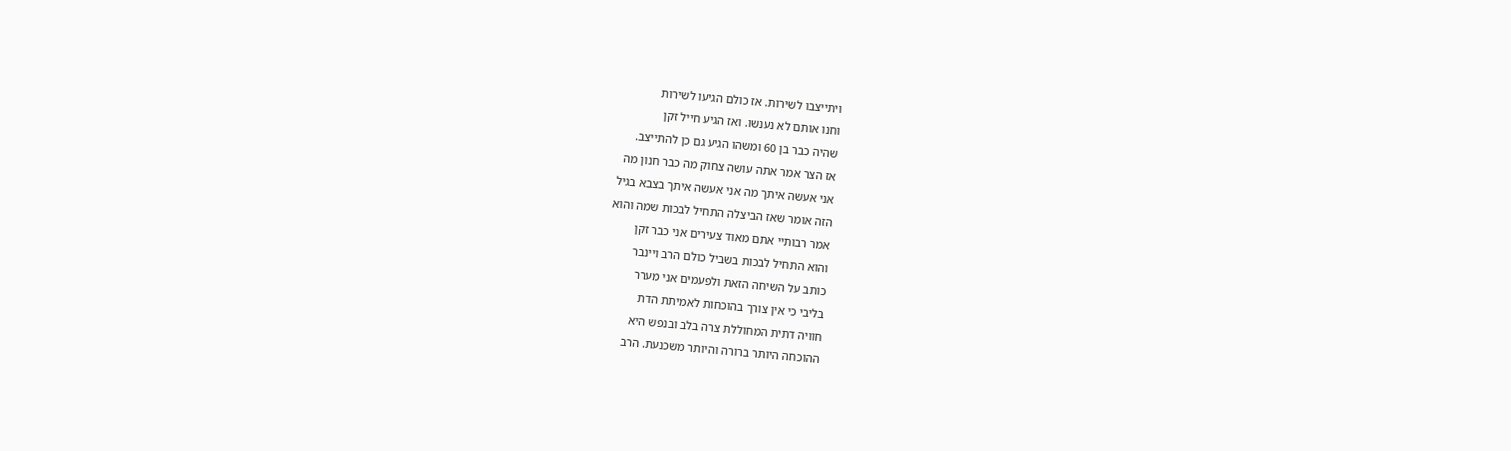ויתייצבו לשירות. אז כולם הגיעו לשירות
וחנו אותם לא נענשו. ואז הגיע חייל זקן
שהיה כבר בן 60 ומשהו הגיע גם כן להתייצב.
אז הצר אמר אתה עושה צחוק מה כבר חנון מה
אני אעשה איתך מה אני אעשה איתך בצבא בגיל
הזה אומר שאז הביצלה התחיל לבכות שמה והוא
אמר רבותיי אתם מאוד צעירים אני כבר זקן
והוא התחיל לבכות בשביל כולם הרב ויינבר
כותב על השיחה הזאת ולפעמים אני מערר
בליבי כי אין צורך בהוכחות לאמיתת הדת
חוויה דתית המחוללת צרה בלב ובנפש היא
ההוכחה היותר ברורה והיותר משכנעת. הרב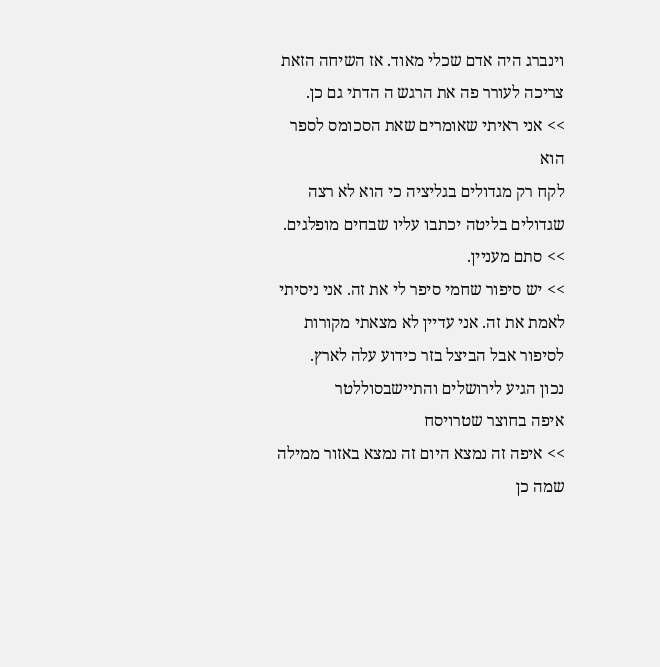וינברג היה אדם שכלי מאוד. אז השיחה הזאת
צריכה לעורר פה את הרגש ה הדתי גם כן.
>> אני ראיתי שאומרים שאת הסכומס לספר הוא
לקח רק מגדולים בגליציה כי הוא לא רצה
שגדולים בליטה יכתבו עליו שבחים מופלגים.
>> סתם מעניין.
>> יש סיפור שחמי סיפר לי את זה. אני ניסיתי
לאמת את זה. אני עדיין לא מצאתי מקורות
לסיפור אבל הביצל בזר כידוע עלה לארץ.
נכון הגיע לירושלים והתיישבסוללטר
איפה בחוצר שטרויסח
>> איפה זה נמצא היום זה נמצא באזור ממילה
שמה כן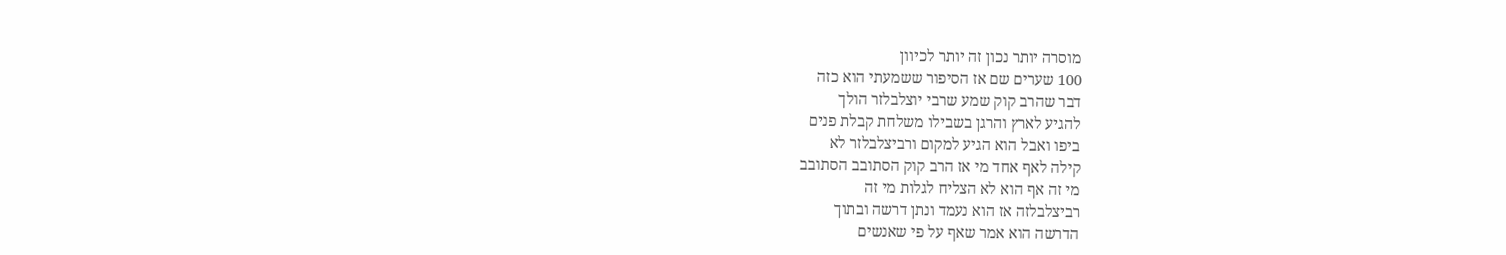מוסרה יותר נכון זה יותר לכיוון
100 שערים שם אז הסיפור ששמעתי הוא כזה
דבר שהרב קוק שמע שרבי יוצלבלזר הולך
להגיע לארץ והרגן בשבילו משלחת קבלת פנים
ביפו ואבל הוא הגיע למקום ורביצלבלזר לא
קילה לאף אחד מי אז הרב קוק הסתובב הסתובב
מי זה אף הוא לא הצליח לגלות מי זה
רביצלבלזה אז הוא נעמד ונתן דרשה ובתוך
הדרשה הוא אמר שאף על פי שאנשים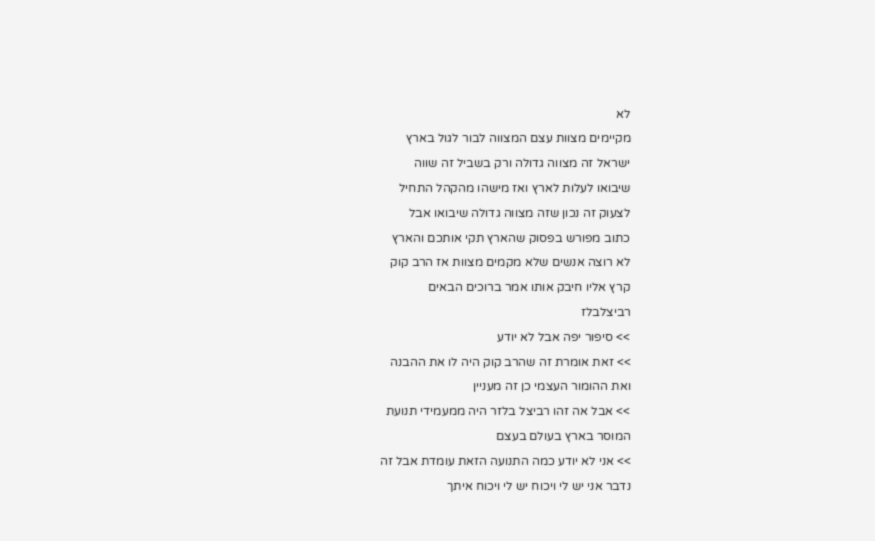לא
מקיימים מצוות עצם המצווה לבור לגול בארץ
ישראל זה מצווה גדולה ורק בשביל זה שווה
שיבואו לעלות לארץ ואז מישהו מהקהל התחיל
לצעוק זה נכון שזה מצווה גדולה שיבואו אבל
כתוב מפורש בפסוק שהארץ תקי אותכם והארץ
לא רוצה אנשים שלא מקמים מצוות אז הרב קוק
קרץ אליו חיבק אותו אמר ברוכים הבאים
רביצלבלז
>> סיפור יפה אבל לא יודע
>> זאת אומרת זה שהרב קוק היה לו את ההבנה
ואת ההומור העצמי כן זה מעניין
>> אבל אה זהו רביצל בלזר היה ממעמידי תנועת
המוסר בארץ בעולם בעצם
>> אני לא יודע כמה התנועה הזאת עומדת אבל זה
נדבר אני יש לי ויכוח יש לי ויכוח איתך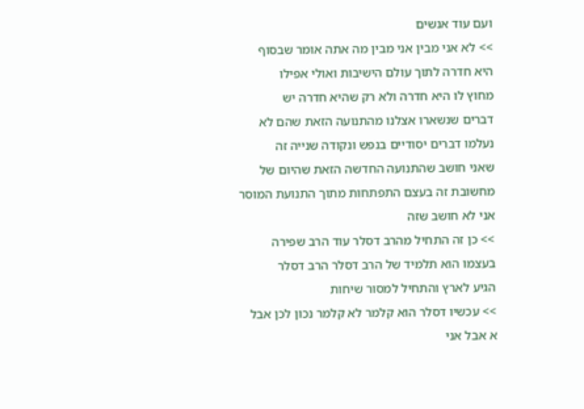ועם עוד אנשים
>> לא אני מבין אני מבין מה אתה אומר שבסוף
היא חדרה לתוך עולם הישיבות ואולי אפילו
מחוץ לו היא חדרה ולא רק שהיא חדרה יש
דברים שנשארו אצלנו מהתנועה הזאת שהם לא
נעלמו דברים יסודיים בנפש ונקודה שנייה זה
שאני חושב שהתנועה החדשה הזאת שהיום של
מחשובת זה בעצם התפתחות מתוך התנועת המוסר
אני לא חושב שזה
>> כן זה התחיל מהרב דסלר עוד הרב שפירה
בעצמו הוא תלמיד של הרב דסלר הרב דסלר
הגיע לארץ והתחיל למסור שיחות
>> עכשיו דסלר הוא קלמר לא קלמר נכון לכן אבל
א אבל אני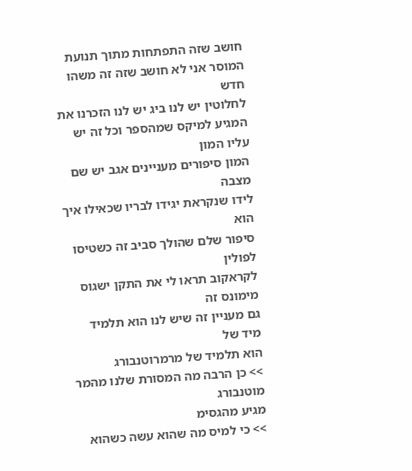חושב שזה התפתחות מתוך תנועת
המוסר אני לא חושב שזה זה משהו חדש
לחלוטין יש לנו ביג יש לנו הזכרנו את
המגיע למיקס שמהספר וכל זה יש עליו המון
המון סיפורים מעניינים אגב יש שם מצבה
לידו שנקראת יגידו לבריו שכאילו איך הוא
סיפור שלם שהולך סביב זה כשטיסו לפולין
לקראקוב תראו לי את התקן ישגוס מימונס זה
גם מעניין זה שיש לנו הוא תלמיד מיד של
הוא תלמיד של מרמרוטנבורג
>> כן הרבה מה המסורת שלנו מהמר מוטנבורג
מגיע מהגסימ
>> כי למיס מה שהוא עשה כשהוא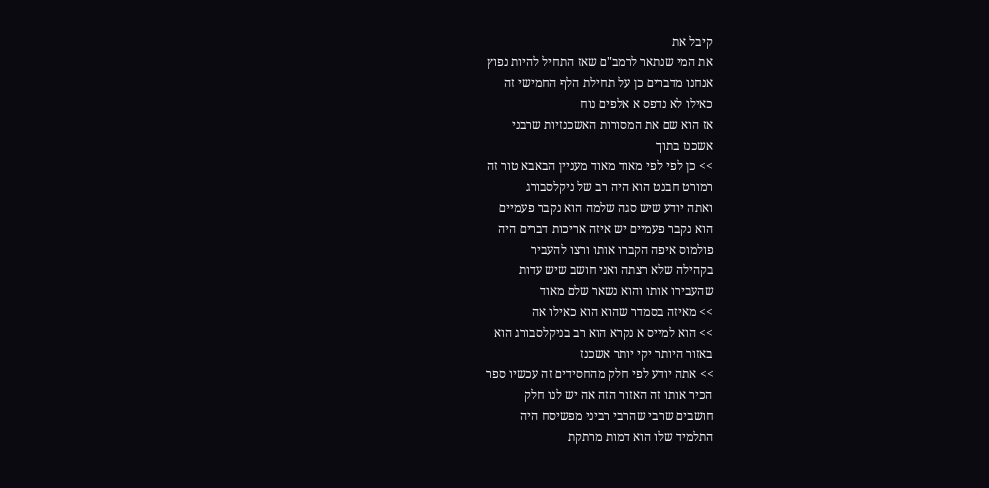קיבל את
את המי שנתאר לרמב"ם שאז התחיל להיות נפוץ
אנחנו מדברים כן על תחילת הלף החמישי זה
כאילו לא נדפס א אלפים נוח
אז הוא שם את המסורות האשכנזיות שרבני
אשכנז בתוך
>> כן לפי לפי מאוד מאוד מעניין הבאבא טור זה
רמורט חבנט הוא היה רב של ניקלסבורג
ואתה יודע שיש סגה שלמה הוא נקבר פעמיים
הוא נקבר פעמיים יש איזה אריכות דברים היה
פולמוס איפה הקברו אותו ורצו להעביר
בקהילה שלא רצתה ואני חושב שיש עדות
שהעבירו אותו והוא נשאר שלם מאוד
>> מאיזה בסמדר שהוא הוא כאילו אה
>> הוא למייס א נקרא הוא רב בניקלסבורג הוא
באזור היותר יקי יותר אשכנז
>> אתה יודע לפי חלק מהחסידים זה עכשיו ספר
הכיר אותו זה האזור הזה אה יש לנו חלק
חושבים שרבי שהרבי רביני מפשיסח היה
התלמיד שלו הוא דמות מרתקת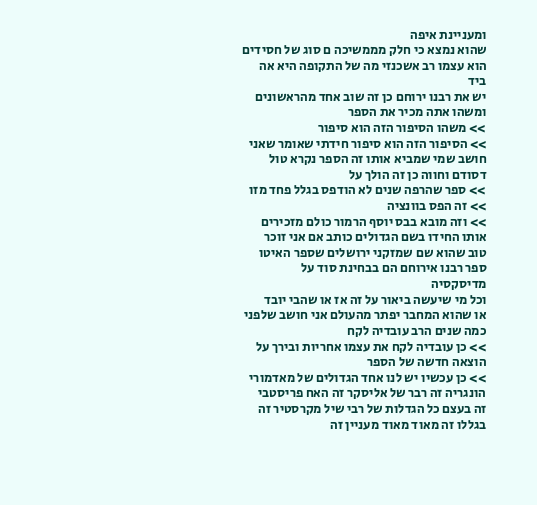ומעניינת איפה
שהוא נמצא כי חלק מממשיכה ם סוג של חסידים
הוא עצמו רב אשכנזי מה של התקופה היא אה
ביד
יש את רבנו ירוחם כן זה שוב אחד מהראשונים
ומשהו אתה מכיר את הספר
>> משהו הסיפור הזה הוא סיפור
>> הסיפור הזה הוא סיפור חידתי שאומר שאני
חושב שמי שמביא אותו זה הספר נקרא טול
דסודם וחווה כן זה הולך על
>> ספר שהרפה שנים לא הודפס בגלל פחד מזו
>> זה הפס בוונציה
>> וזה מובא בבס יוסף הרמור כולם מזכירים
אותו החידו בשם הגדולים כותב אם אני זוכר
טוב שהוא שם שמזקני ירושלים שספר האיטו
ספר רבנו אירוחם הם בבחינת סוד על
מדיסקסיה
וכל מי שיעשה ביאור על זה אז או שהבי יובד
או שהוא המחבר יפתר מהעולם אני חושב שלפני
כמה שנים הרב עובדיה לקח
>> כן עובדיה לקח את עצמו אחריות ובירך על
הוצאה חדשה של הספר
>> כן עכשיו יש לנו אחד הגדולים של מאדמורי
הונגריה זה רבר של אליסקר זה האח פריסטבי
זה בעצם כל הגדלות של רבי שיל מקרסטיר זה
בגללו זה מאוד מאוד מעניין זה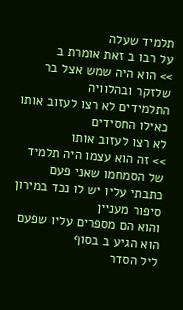תלמיד שעלה
על רבו ב זאת אומרת ב
>> הוא היה שמש אצל בר שלזקר ובהלוויה
התלמידים לא רצו לעזוב אותו כאילו החסידים
לא רצו לעזוב אותו
>> זה הוא עצמו היה תלמיד של הסמחמו שאני פעם
כתבתי עליו יש לו נכד במירון סיפור מעניין
והוא הם מספרים עליו שפעם הוא הגיע ב בסוף
ליל הסדר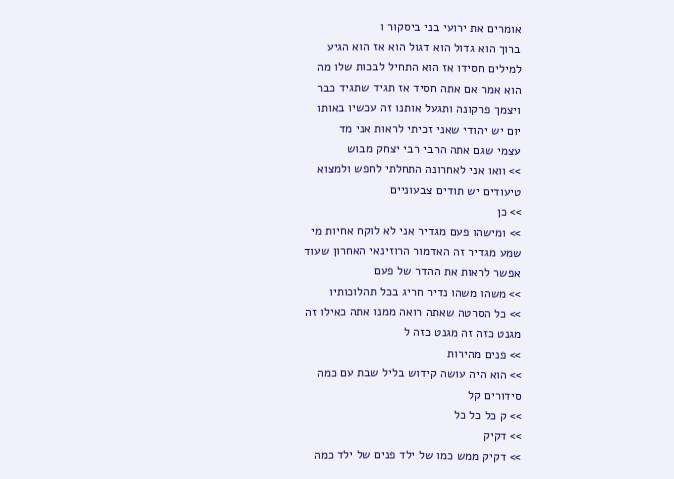אומרים את ירועי בני ביסקור ו
ברוך הוא גדול הוא דגול הוא אז הוא הגיע
למילים חסידו אז הוא התחיל לבכות שלו מה
הוא אמר אם אתה חסיד אז תגיד שתגיד כבר
ויצמך פרקונה ותגעל אותנו זה עכשיו באותו
יום יש יהודי שאני זכיתי לראות אני מד
עצמי שגם אתה הרבי רבי יצחק מבוש
>> וואו אני לאחרונה התחלתי לחפש ולמצוא
טיעודים יש תודים צבעוניים
>> כן
>> ומישהו פעם מגדיר אני לא לוקח אחיות מי
שמע מגדיר זה האדמור הרוזינאי האחרון שעוד
אפשר לראות את ההדר של פעם
>> משהו משהו נדיר חריג בכל תהלוכותיו
>> כל הסרטה שאתה רואה ממנו אתה כאילו זה
מגנט כזה זה מגנט כזה ל
>> פנים מהירות
>> הוא היה עושה קידוש בליל שבת עם כמה
סידורים קל
>> ק כל כל כל
>> דקיק
>> דקיק ממש כמו של ילד פנים של ילד כמה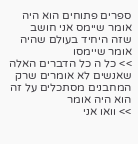ספרים פתוחים הוא היה אומר שיימס אני חושב
שזה היחיד בעולם שהיה אומר שיימסו
>> כל ה כל הדברים האלה שאנשים לא אומרים שרק
המחבנים מסתכלים על זה הוא היה אומר
>> וואו אני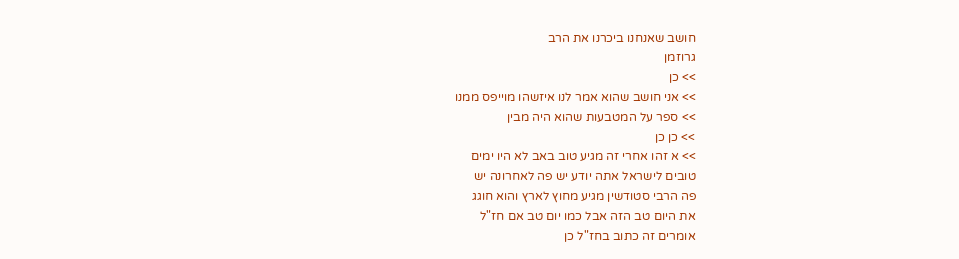חושב שאנחנו ביכרנו את הרב
גרוזמן
>> כן
>> אני חושב שהוא אמר לנו איזשהו מוייפס ממנו
>> ספר על המטבעות שהוא היה מבין
>> כן כן
>> א זהו אחרי זה מגיע טוב באב לא היו ימים
טובים לישראל אתה יודע יש פה לאחרונה יש
פה הרבי סטודשין מגיע מחוץ לארץ והוא חוגג
את היום טב הזה אבל כמו יום טב אם חז"ל
אומרים זה כתוב בחז"ל כן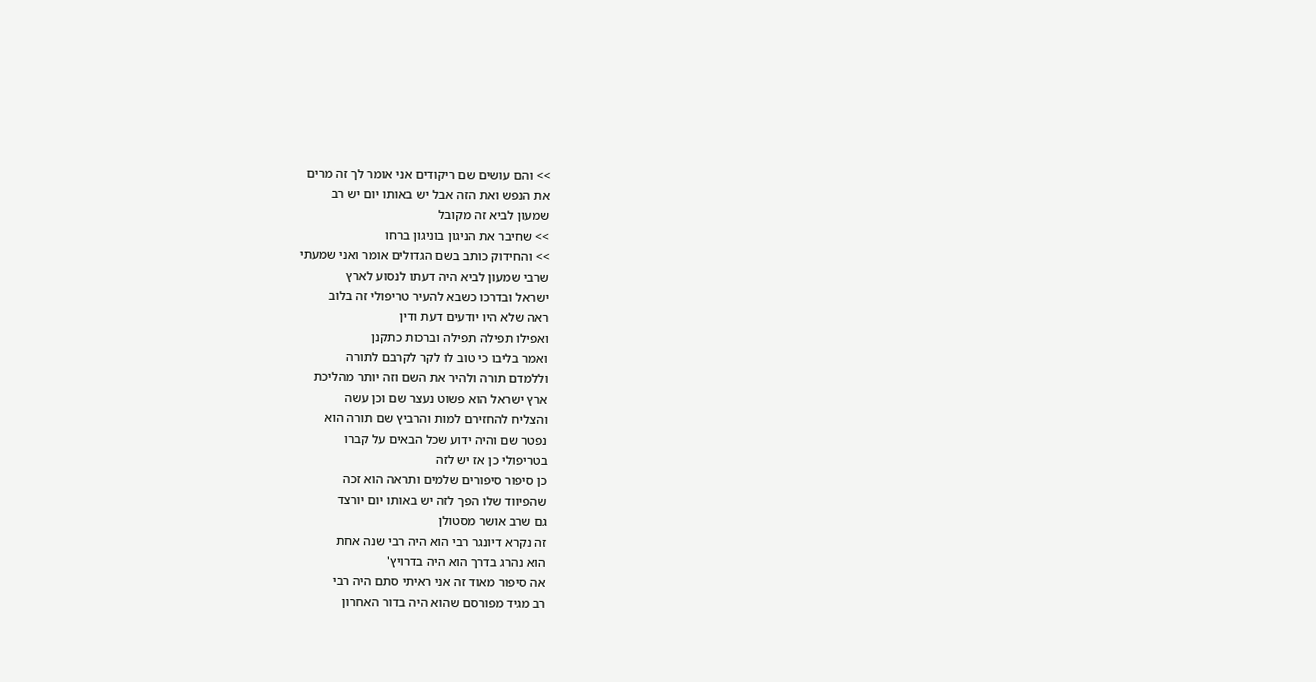>> והם עושים שם ריקודים אני אומר לך זה מרים
את הנפש ואת הזה אבל יש באותו יום יש רב
שמעון לביא זה מקובל
>> שחיבר את הניגון בוניגון ברחו
>> והחידוק כותב בשם הגדולים אומר ואני שמעתי
שרבי שמעון לביא היה דעתו לנסוע לארץ
ישראל ובדרכו כשבא להעיר טריפולי זה בלוב
ראה שלא היו יודעים דעת ודין
ואפילו תפילה תפילה וברכות כתקנן
ואמר בליבו כי טוב לו לקר לקרבם לתורה
וללמדם תורה ולהיר את השם וזה יותר מהליכת
ארץ ישראל הוא פשוט נעצר שם וכן עשה
והצליח להחזירם למות והרביץ שם תורה הוא
נפטר שם והיה ידוע שכל הבאים על קברו
בטריפולי כן אז יש לזה
כן סיפור סיפורים שלמים ותראה הוא זכה
שהפיווד שלו הפך לזה יש באותו יום יורצד
גם שרב אושר מסטולן
זה נקרא דיונגר רבי הוא היה רבי שנה אחת
הוא נהרג בדרך הוא היה בדרויץ'
אה סיפור מאוד זה אני ראיתי סתם היה רבי
רב מגיד מפורסם שהוא היה בדור האחרון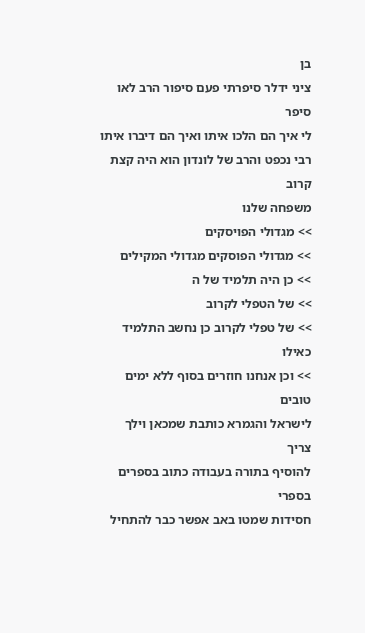בן
ציני ידלר סיפרתי פעם סיפור הרב לאו סיפר
לי איך הם הלכו איתו ואיך הם דיברו איתו
רבי נכפט והרב של לונדון הוא היה קצת קרוב
משפחה שלנו
>> מגדולי הפויסקים
>> מגדולי הפוסקים מגדולי המקילים
>> כן היה תלמיד של ה
>> של הטפלי לקרוב
>> של טפלי לקרוב כן נחשב התלמיד כאילו
>> וכן אנחנו חוזרים בסוף ללא ימים טובים
לישראל והגמרא כותבת שמכאן וילך צריך
להוסיף בתורה בעבודה כתוב בספרים בספרי
חסידות שמטו באב אפשר כבר להתחיל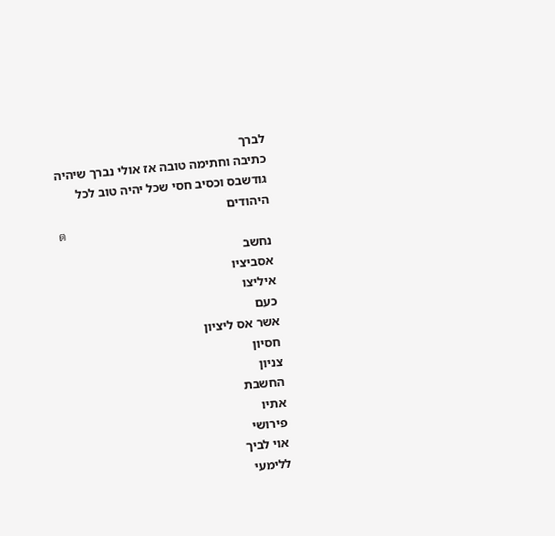לברך
כתיבה וחתימה טובה אז אולי נברך שיהיה
גודשבס וכסיב חסי שכל יהיה טוב לכל
היהודים
ต
נחשב
אסביציו
איליצו
כעם
אשר אס ליציון
חסיון
צניון
החשבת
אתיו
פירושי
אוי לביך
ללימעי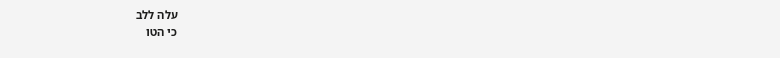עלה ללב
כי הטו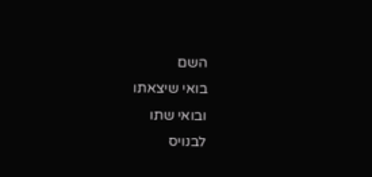השם
בואי שיצאתו
ובואי שתו
לבנויס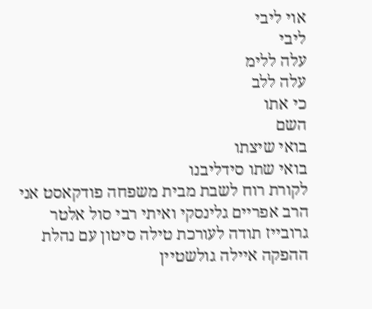אוי ליבי
ליבי
עלה ללימ
עלה ללב
כי אתו
השם
בואי שיצתו
בואי שתו סידליבנו
לקורת רוח לשבת מבית משפחה פודקאסט אני
הרב אפריים גלינסקי ואיתי רבי סול אלטר
גרובייז תודה לעורכת טילה סיטון עם נהלת
ההפקה איילה גולשטיין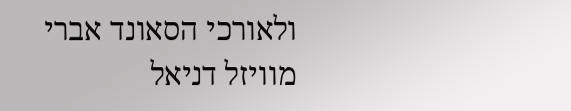ולאורכי הסאונד אברי
מוויזל דניאל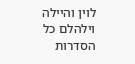לוין והיילה וילהלם כל
הסדרות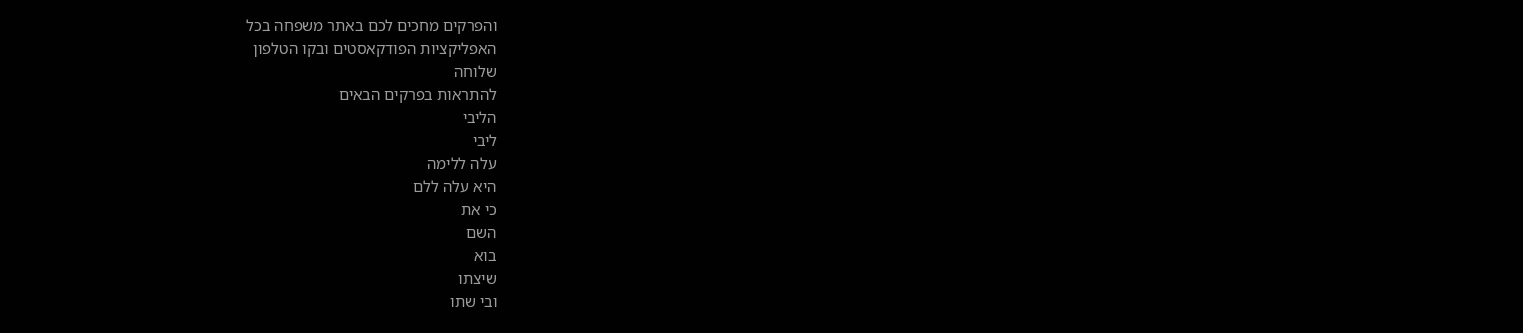והפרקים מחכים לכם באתר משפחה בכל
האפליקציות הפודקאסטים ובקו הטלפון
שלוחה
להתראות בפרקים הבאים
הליבי
ליבי
עלה ללימה
היא עלה ללם
כי את
השם
בוא
שיצתו
ובי שתו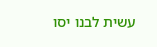עשית לבנו יסו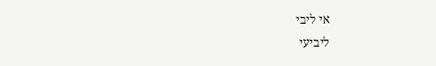אי ליבי
ליביעי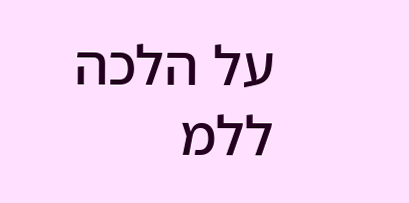על הלכה ללמ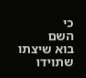כי
השם
בוא שיצתו
שתוידו